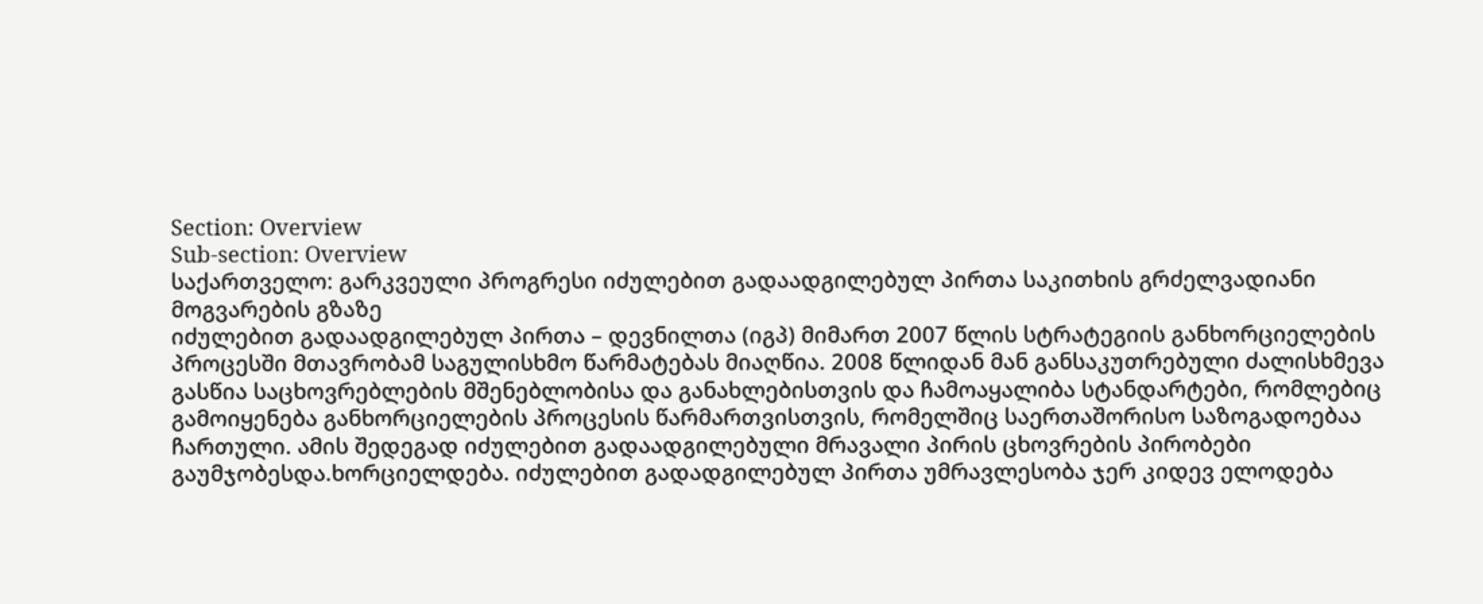Section: Overview
Sub-section: Overview
საქართველო: გარკვეული პროგრესი იძულებით გადაადგილებულ პირთა საკითხის გრძელვადიანი მოგვარების გზაზე
იძულებით გადაადგილებულ პირთა – დევნილთა (იგპ) მიმართ 2007 წლის სტრატეგიის განხორციელების პროცესში მთავრობამ საგულისხმო წარმატებას მიაღწია. 2008 წლიდან მან განსაკუთრებული ძალისხმევა გასწია საცხოვრებლების მშენებლობისა და განახლებისთვის და ჩამოაყალიბა სტანდარტები, რომლებიც გამოიყენება განხორციელების პროცესის წარმართვისთვის, რომელშიც საერთაშორისო საზოგადოებაა ჩართული. ამის შედეგად იძულებით გადაადგილებული მრავალი პირის ცხოვრების პირობები გაუმჯობესდა.ხორციელდება. იძულებით გადადგილებულ პირთა უმრავლესობა ჯერ კიდევ ელოდება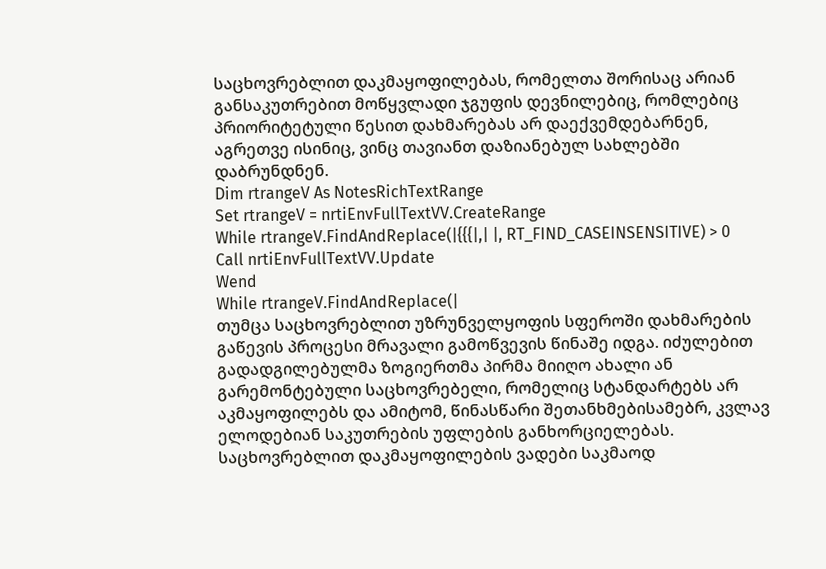საცხოვრებლით დაკმაყოფილებას, რომელთა შორისაც არიან განსაკუთრებით მოწყვლადი ჯგუფის დევნილებიც, რომლებიც პრიორიტეტული წესით დახმარებას არ დაექვემდებარნენ, აგრეთვე ისინიც, ვინც თავიანთ დაზიანებულ სახლებში დაბრუნდნენ.
Dim rtrangeV As NotesRichTextRange
Set rtrangeV = nrtiEnvFullTextVV.CreateRange
While rtrangeV.FindAndReplace(|{{{|,| |, RT_FIND_CASEINSENSITIVE) > 0
Call nrtiEnvFullTextVV.Update
Wend
While rtrangeV.FindAndReplace(|
თუმცა საცხოვრებლით უზრუნველყოფის სფეროში დახმარების გაწევის პროცესი მრავალი გამოწვევის წინაშე იდგა. იძულებით გადადგილებულმა ზოგიერთმა პირმა მიიღო ახალი ან გარემონტებული საცხოვრებელი, რომელიც სტანდარტებს არ აკმაყოფილებს და ამიტომ, წინასწარი შეთანხმებისამებრ, კვლავ ელოდებიან საკუთრების უფლების განხორციელებას. საცხოვრებლით დაკმაყოფილების ვადები საკმაოდ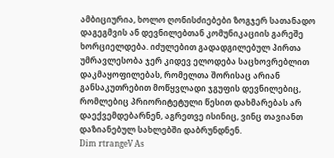ამბიციურია, ხოლო ღონისძიებები ზოგჯერ სათანადო დაგეგმვის ან დევნილებთან კომუნიკაციის გარეშე ხორციელდება. იძულებით გადადგილებულ პირთა უმრავლესობა ჯერ კიდევ ელოდება საცხოვრებლით დაკმაყოფილებას, რომელთა შორისაც არიან განსაკუთრებით მოწყვლადი ჯგუფის დევნილებიც, რომლებიც პრიორიტეტული წესით დახმარებას არ დაექვემდებარნენ, აგრეთვე ისინიც, ვინც თავიანთ დაზიანებულ სახლებში დაბრუნდნენ.
Dim rtrangeV As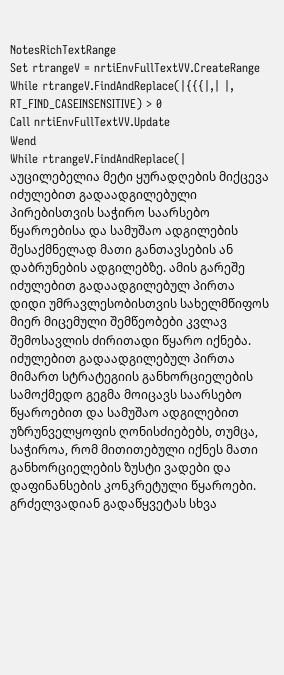NotesRichTextRange
Set rtrangeV = nrtiEnvFullTextVV.CreateRange
While rtrangeV.FindAndReplace(|{{{|,| |, RT_FIND_CASEINSENSITIVE) > 0
Call nrtiEnvFullTextVV.Update
Wend
While rtrangeV.FindAndReplace(|
აუცილებელია მეტი ყურადღების მიქცევა იძულებით გადაადგილებული პირებისთვის საჭირო საარსებო წყაროებისა და სამუშაო ადგილების შესაქმნელად მათი განთავსების ან დაბრუნების ადგილებზე. ამის გარეშე იძულებით გადაადგილებულ პირთა დიდი უმრავლესობისთვის სახელმწიფოს მიერ მიცემული შემწეობები კვლავ შემოსავლის ძირითადი წყარო იქნება. იძულებით გადაადგილებულ პირთა მიმართ სტრატეგიის განხორციელების სამოქმედო გეგმა მოიცავს საარსებო წყაროებით და სამუშაო ადგილებით უზრუნველყოფის ღონისძიებებს, თუმცა, საჭიროა, რომ მითითებული იქნეს მათი განხორციელების ზუსტი ვადები და დაფინანსების კონკრეტული წყაროები.
გრძელვადიან გადაწყვეტას სხვა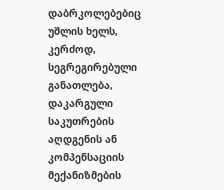დაბრკოლებებიც უშლის ხელს, კერძოდ, სეგრეგირებული განათლება, დაკარგული საკუთრების აღდგენის ან კომპენსაციის მექანიზმების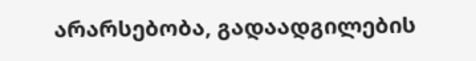არარსებობა, გადაადგილების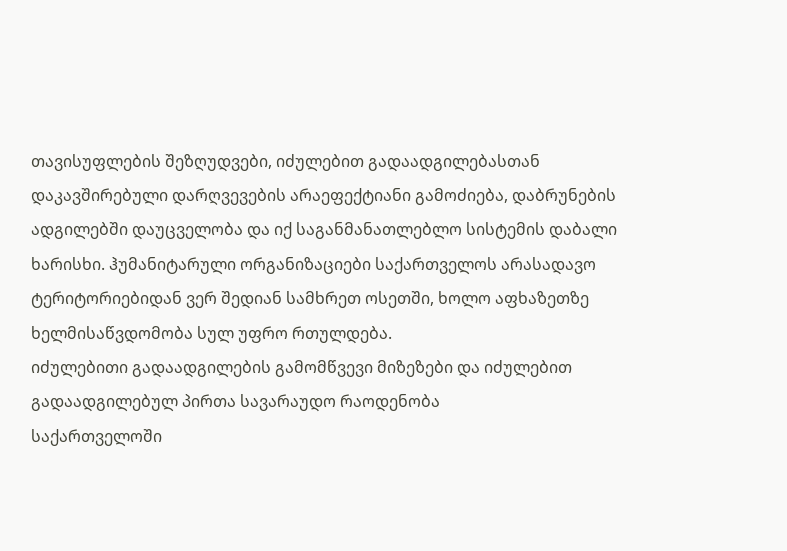თავისუფლების შეზღუდვები, იძულებით გადაადგილებასთან დაკავშირებული დარღვევების არაეფექტიანი გამოძიება, დაბრუნების ადგილებში დაუცველობა და იქ საგანმანათლებლო სისტემის დაბალი ხარისხი. ჰუმანიტარული ორგანიზაციები საქართველოს არასადავო ტერიტორიებიდან ვერ შედიან სამხრეთ ოსეთში, ხოლო აფხაზეთზე ხელმისაწვდომობა სულ უფრო რთულდება.
იძულებითი გადაადგილების გამომწვევი მიზეზები და იძულებით გადაადგილებულ პირთა სავარაუდო რაოდენობა
საქართველოში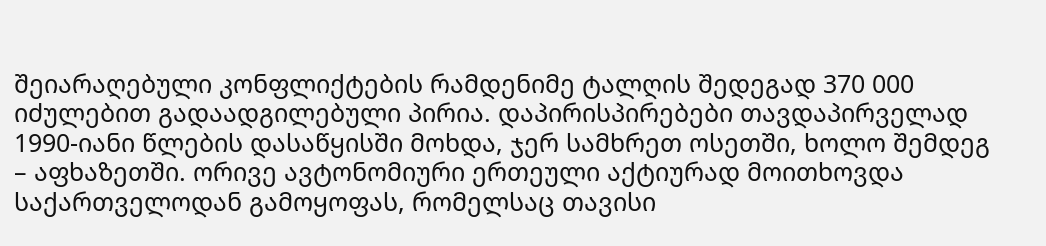შეიარაღებული კონფლიქტების რამდენიმე ტალღის შედეგად 370 000 იძულებით გადაადგილებული პირია. დაპირისპირებები თავდაპირველად 1990-იანი წლების დასაწყისში მოხდა, ჯერ სამხრეთ ოსეთში, ხოლო შემდეგ – აფხაზეთში. ორივე ავტონომიური ერთეული აქტიურად მოითხოვდა საქართველოდან გამოყოფას, რომელსაც თავისი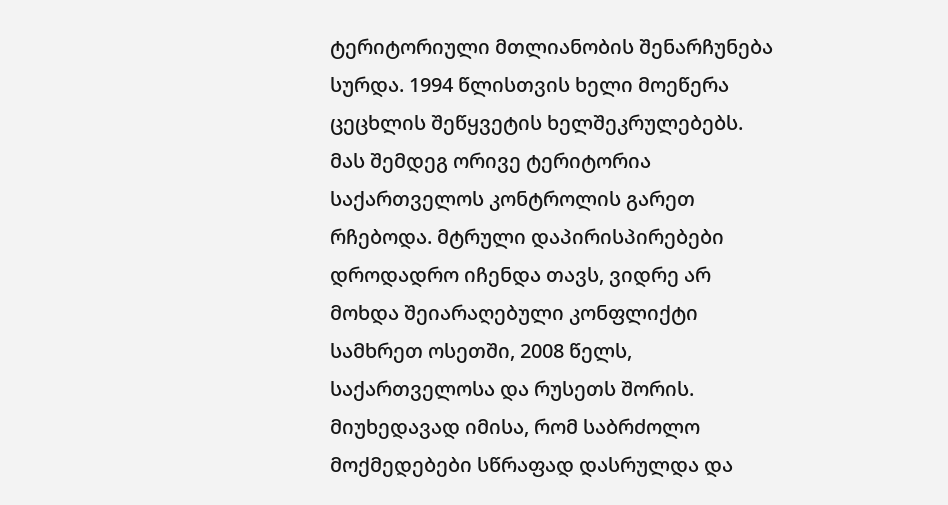ტერიტორიული მთლიანობის შენარჩუნება სურდა. 1994 წლისთვის ხელი მოეწერა ცეცხლის შეწყვეტის ხელშეკრულებებს. მას შემდეგ ორივე ტერიტორია საქართველოს კონტროლის გარეთ რჩებოდა. მტრული დაპირისპირებები დროდადრო იჩენდა თავს, ვიდრე არ მოხდა შეიარაღებული კონფლიქტი სამხრეთ ოსეთში, 2008 წელს, საქართველოსა და რუსეთს შორის. მიუხედავად იმისა, რომ საბრძოლო მოქმედებები სწრაფად დასრულდა და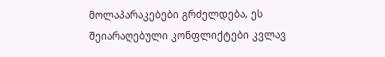მოლაპარაკებები გრძელდება, ეს შეიარაღებული კონფლიქტები კვლავ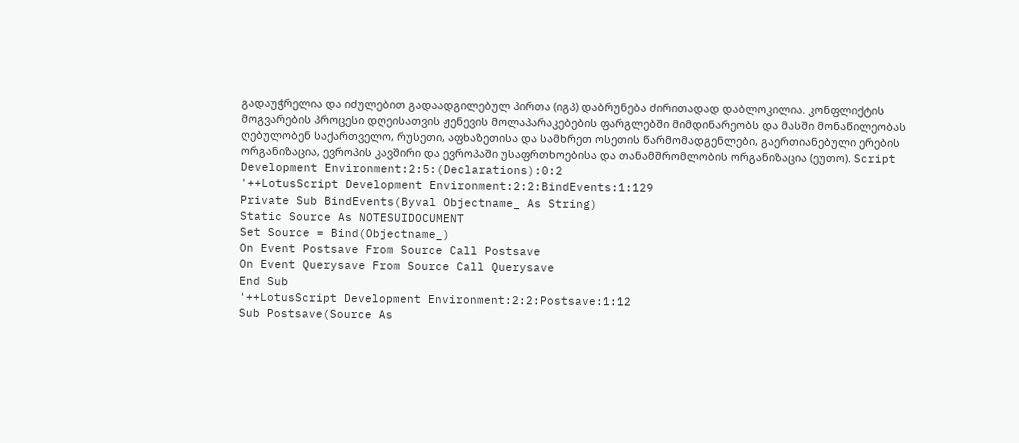გადაუჭრელია და იძულებით გადაადგილებულ პირთა (იგპ) დაბრუნება ძირითადად დაბლოკილია. კონფლიქტის მოგვარების პროცესი დღეისათვის ჟენევის მოლაპარაკებების ფარგლებში მიმდინარეობს და მასში მონაწილეობას ღებულობენ საქართველო, რუსეთი, აფხაზეთისა და სამხრეთ ოსეთის წარმომადგენლები, გაერთიანებული ერების ორგანიზაცია, ევროპის კავშირი და ევროპაში უსაფრთხოებისა და თანამშრომლობის ორგანიზაცია (ეუთო). Script Development Environment:2:5:(Declarations):0:2
'++LotusScript Development Environment:2:2:BindEvents:1:129
Private Sub BindEvents(Byval Objectname_ As String)
Static Source As NOTESUIDOCUMENT
Set Source = Bind(Objectname_)
On Event Postsave From Source Call Postsave
On Event Querysave From Source Call Querysave
End Sub
'++LotusScript Development Environment:2:2:Postsave:1:12
Sub Postsave(Source As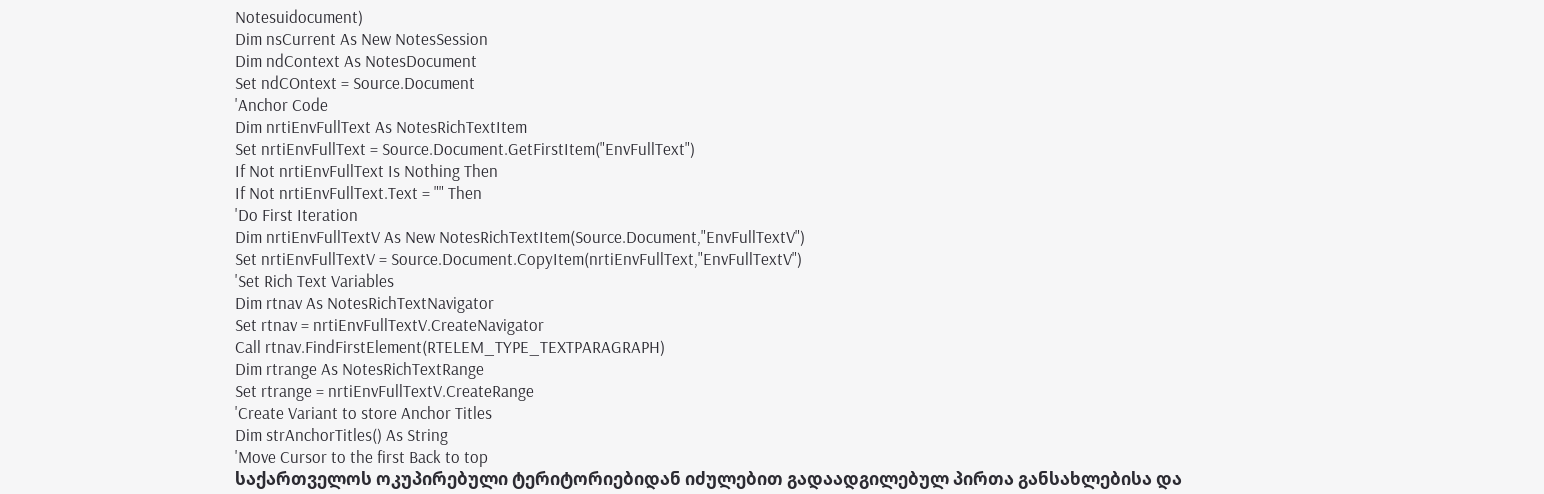Notesuidocument)
Dim nsCurrent As New NotesSession
Dim ndContext As NotesDocument
Set ndCOntext = Source.Document
'Anchor Code
Dim nrtiEnvFullText As NotesRichTextItem
Set nrtiEnvFullText = Source.Document.GetFirstItem("EnvFullText")
If Not nrtiEnvFullText Is Nothing Then
If Not nrtiEnvFullText.Text = "" Then
'Do First Iteration
Dim nrtiEnvFullTextV As New NotesRichTextItem(Source.Document,"EnvFullTextV")
Set nrtiEnvFullTextV = Source.Document.CopyItem(nrtiEnvFullText,"EnvFullTextV")
'Set Rich Text Variables
Dim rtnav As NotesRichTextNavigator
Set rtnav = nrtiEnvFullTextV.CreateNavigator
Call rtnav.FindFirstElement(RTELEM_TYPE_TEXTPARAGRAPH)
Dim rtrange As NotesRichTextRange
Set rtrange = nrtiEnvFullTextV.CreateRange
'Create Variant to store Anchor Titles
Dim strAnchorTitles() As String
'Move Cursor to the first Back to top
საქართველოს ოკუპირებული ტერიტორიებიდან იძულებით გადაადგილებულ პირთა განსახლებისა და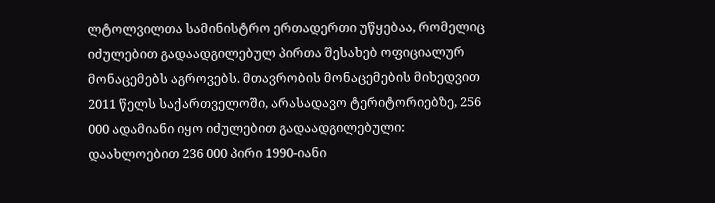ლტოლვილთა სამინისტრო ერთადერთი უწყებაა, რომელიც იძულებით გადაადგილებულ პირთა შესახებ ოფიციალურ მონაცემებს აგროვებს. მთავრობის მონაცემების მიხედვით 2011 წელს საქართველოში, არასადავო ტერიტორიებზე, 256 000 ადამიანი იყო იძულებით გადაადგილებული: დაახლოებით 236 000 პირი 1990-იანი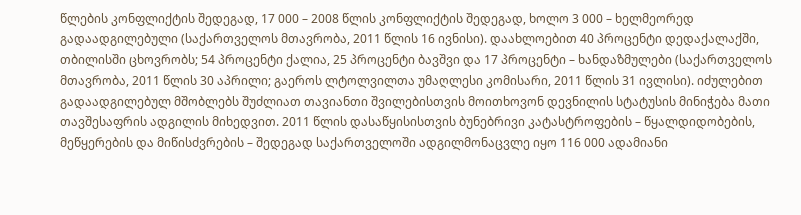წლების კონფლიქტის შედეგად, 17 000 – 2008 წლის კონფლიქტის შედეგად, ხოლო 3 000 – ხელმეორედ გადაადგილებული (საქართველოს მთავრობა, 2011 წლის 16 ივნისი). დაახლოებით 40 პროცენტი დედაქალაქში, თბილისში ცხოვრობს; 54 პროცენტი ქალია, 25 პროცენტი ბავშვი და 17 პროცენტი – ხანდაზმულები (საქართველოს მთავრობა, 2011 წლის 30 აპრილი; გაეროს ლტოლვილთა უმაღლესი კომისარი, 2011 წლის 31 ივლისი). იძულებით გადაადგილებულ მშობლებს შუძლიათ თავიანთი შვილებისთვის მოითხოვონ დევნილის სტატუსის მინიჭება მათი თავშესაფრის ადგილის მიხედვით. 2011 წლის დასაწყისისთვის ბუნებრივი კატასტროფების – წყალდიდობების, მეწყერების და მიწისძვრების – შედეგად საქართველოში ადგილმონაცვლე იყო 116 000 ადამიანი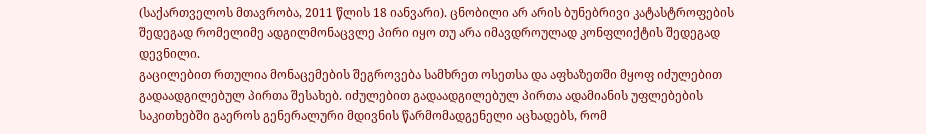(საქართველოს მთავრობა, 2011 წლის 18 იანვარი). ცნობილი არ არის ბუნებრივი კატასტროფების შედეგად რომელიმე ადგილმონაცვლე პირი იყო თუ არა იმავდროულად კონფლიქტის შედეგად დევნილი.
გაცილებით რთულია მონაცემების შეგროვება სამხრეთ ოსეთსა და აფხაზეთში მყოფ იძულებით გადაადგილებულ პირთა შესახებ. იძულებით გადაადგილებულ პირთა ადამიანის უფლებების საკითხებში გაეროს გენერალური მდივნის წარმომადგენელი აცხადებს, რომ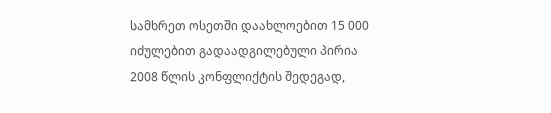სამხრეთ ოსეთში დაახლოებით 15 000 იძულებით გადაადგილებული პირია 2008 წლის კონფლიქტის შედეგად,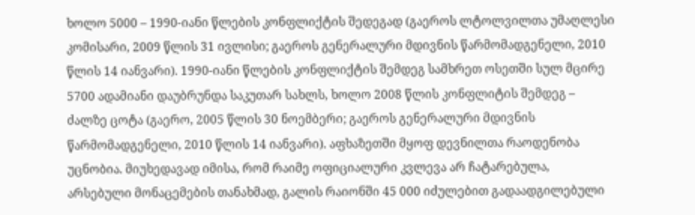ხოლო 5000 – 1990-იანი წლების კონფლიქტის შედეგად (გაეროს ლტოლვილთა უმაღლესი კომისარი, 2009 წლის 31 ივლისი; გაეროს გენერალური მდივნის წარმომადგენელი, 2010 წლის 14 იანვარი). 1990-იანი წლების კონფლიქტის შემდეგ სამხრეთ ოსეთში სულ მცირე 5700 ადამიანი დაუბრუნდა საკუთარ სახლს, ხოლო 2008 წლის კონფლიტის შემდეგ – ძალზე ცოტა (გაერო, 2005 წლის 30 ნოემბერი; გაეროს გენერალური მდივნის წარმომადგენელი, 2010 წლის 14 იანვარი). აფხაზეთში მყოფ დევნილთა რაოდენობა უცნობია. მიუხედავად იმისა, რომ რაიმე ოფიციალური კვლევა არ ჩატარებულა, არსებული მონაცემების თანახმად, გალის რაიონში 45 000 იძულებით გადაადგილებული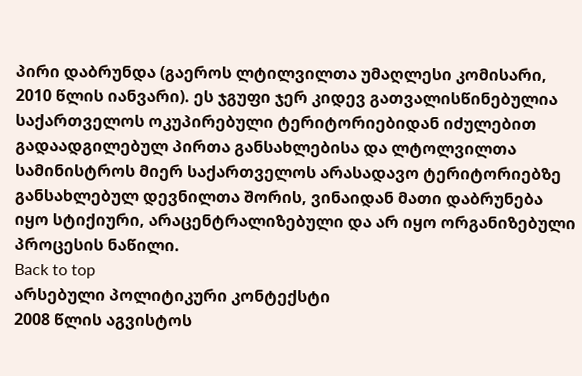პირი დაბრუნდა (გაეროს ლტილვილთა უმაღლესი კომისარი, 2010 წლის იანვარი). ეს ჯგუფი ჯერ კიდევ გათვალისწინებულია საქართველოს ოკუპირებული ტერიტორიებიდან იძულებით გადაადგილებულ პირთა განსახლებისა და ლტოლვილთა სამინისტროს მიერ საქართველოს არასადავო ტერიტორიებზე განსახლებულ დევნილთა შორის, ვინაიდან მათი დაბრუნება იყო სტიქიური, არაცენტრალიზებული და არ იყო ორგანიზებული პროცესის ნაწილი.
Back to top
არსებული პოლიტიკური კონტექსტი
2008 წლის აგვისტოს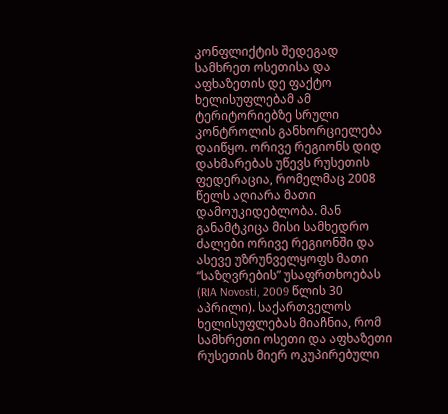კონფლიქტის შედეგად სამხრეთ ოსეთისა და აფხაზეთის დე ფაქტო ხელისუფლებამ ამ ტერიტორიებზე სრული კონტროლის განხორციელება დაიწყო. ორივე რეგიონს დიდ დახმარებას უწევს რუსეთის ფედერაცია, რომელმაც 2008 წელს აღიარა მათი დამოუკიდებლობა. მან განამტკიცა მისი სამხედრო ძალები ორივე რეგიონში და ასევე უზრუნველყოფს მათი “საზღვრების” უსაფრთხოებას (RIA Novosti, 2009 წლის 30 აპრილი). საქართველოს ხელისუფლებას მიაჩნია, რომ სამხრეთი ოსეთი და აფხაზეთი რუსეთის მიერ ოკუპირებული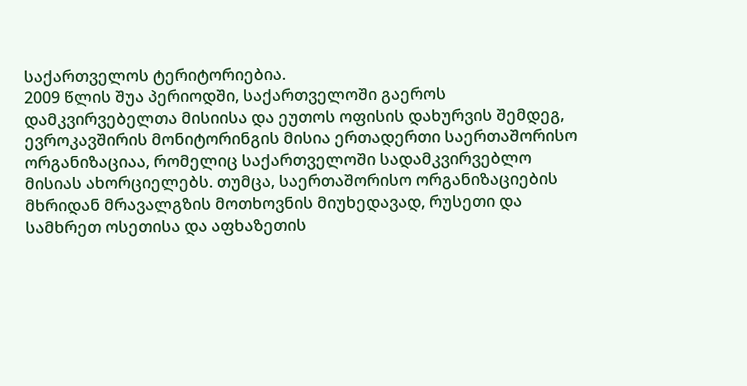საქართველოს ტერიტორიებია.
2009 წლის შუა პერიოდში, საქართველოში გაეროს დამკვირვებელთა მისიისა და ეუთოს ოფისის დახურვის შემდეგ, ევროკავშირის მონიტორინგის მისია ერთადერთი საერთაშორისო ორგანიზაციაა, რომელიც საქართველოში სადამკვირვებლო მისიას ახორციელებს. თუმცა, საერთაშორისო ორგანიზაციების მხრიდან მრავალგზის მოთხოვნის მიუხედავად, რუსეთი და სამხრეთ ოსეთისა და აფხაზეთის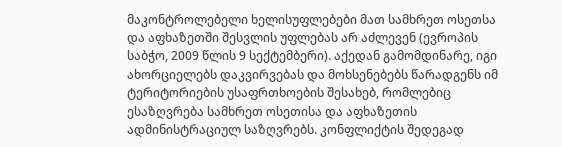მაკონტროლებელი ხელისუფლებები მათ სამხრეთ ოსეთსა და აფხაზეთში შესვლის უფლებას არ აძლევენ (ევროპის საბჭო, 2009 წლის 9 სექტემბერი). აქედან გამომდინარე, იგი ახორციელებს დაკვირვებას და მოხსენებებს წარადგენს იმ ტერიტორიების უსაფრთხოების შესახებ, რომლებიც ესაზღვრება სამხრეთ ოსეთისა და აფხაზეთის ადმინისტრაციულ საზღვრებს. კონფლიქტის შედეგად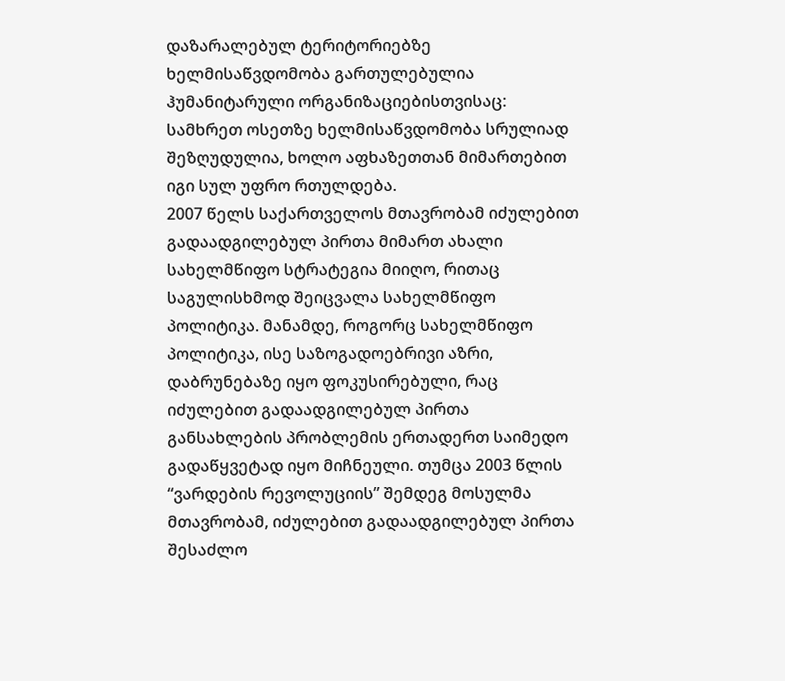დაზარალებულ ტერიტორიებზე ხელმისაწვდომობა გართულებულია ჰუმანიტარული ორგანიზაციებისთვისაც: სამხრეთ ოსეთზე ხელმისაწვდომობა სრულიად შეზღუდულია, ხოლო აფხაზეთთან მიმართებით იგი სულ უფრო რთულდება.
2007 წელს საქართველოს მთავრობამ იძულებით გადაადგილებულ პირთა მიმართ ახალი სახელმწიფო სტრატეგია მიიღო, რითაც საგულისხმოდ შეიცვალა სახელმწიფო პოლიტიკა. მანამდე, როგორც სახელმწიფო პოლიტიკა, ისე საზოგადოებრივი აზრი, დაბრუნებაზე იყო ფოკუსირებული, რაც იძულებით გადაადგილებულ პირთა განსახლების პრობლემის ერთადერთ საიმედო გადაწყვეტად იყო მიჩნეული. თუმცა 2003 წლის “ვარდების რევოლუციის” შემდეგ მოსულმა მთავრობამ, იძულებით გადაადგილებულ პირთა შესაძლო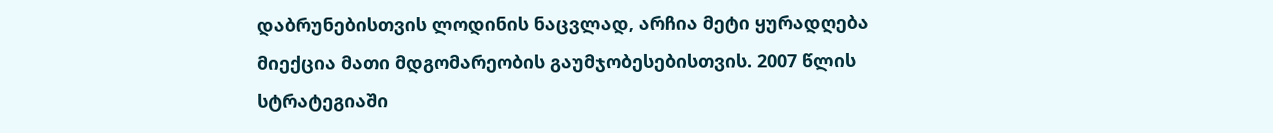დაბრუნებისთვის ლოდინის ნაცვლად, არჩია მეტი ყურადღება მიექცია მათი მდგომარეობის გაუმჯობესებისთვის. 2007 წლის სტრატეგიაში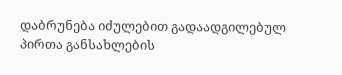დაბრუნება იძულებით გადაადგილებულ პირთა განსახლების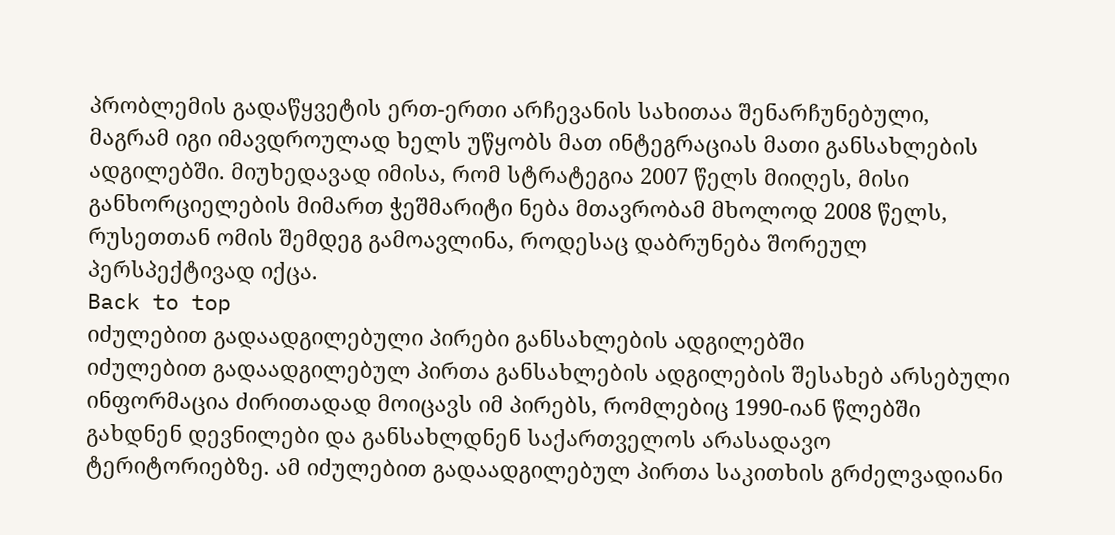პრობლემის გადაწყვეტის ერთ-ერთი არჩევანის სახითაა შენარჩუნებული, მაგრამ იგი იმავდროულად ხელს უწყობს მათ ინტეგრაციას მათი განსახლების ადგილებში. მიუხედავად იმისა, რომ სტრატეგია 2007 წელს მიიღეს, მისი განხორციელების მიმართ ჭეშმარიტი ნება მთავრობამ მხოლოდ 2008 წელს, რუსეთთან ომის შემდეგ გამოავლინა, როდესაც დაბრუნება შორეულ პერსპექტივად იქცა.
Back to top
იძულებით გადაადგილებული პირები განსახლების ადგილებში
იძულებით გადაადგილებულ პირთა განსახლების ადგილების შესახებ არსებული ინფორმაცია ძირითადად მოიცავს იმ პირებს, რომლებიც 1990-იან წლებში გახდნენ დევნილები და განსახლდნენ საქართველოს არასადავო ტერიტორიებზე. ამ იძულებით გადაადგილებულ პირთა საკითხის გრძელვადიანი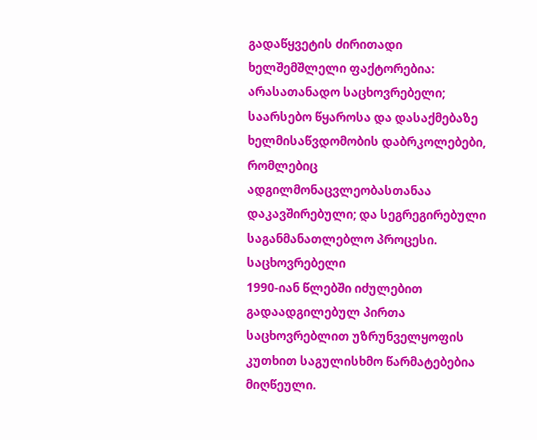გადაწყვეტის ძირითადი ხელშემშლელი ფაქტორებია: არასათანადო საცხოვრებელი; საარსებო წყაროსა და დასაქმებაზე ხელმისაწვდომობის დაბრკოლებები, რომლებიც ადგილმონაცვლეობასთანაა დაკავშირებული; და სეგრეგირებული საგანმანათლებლო პროცესი.
საცხოვრებელი
1990-იან წლებში იძულებით გადაადგილებულ პირთა საცხოვრებლით უზრუნველყოფის კუთხით საგულისხმო წარმატებებია მიღწეული.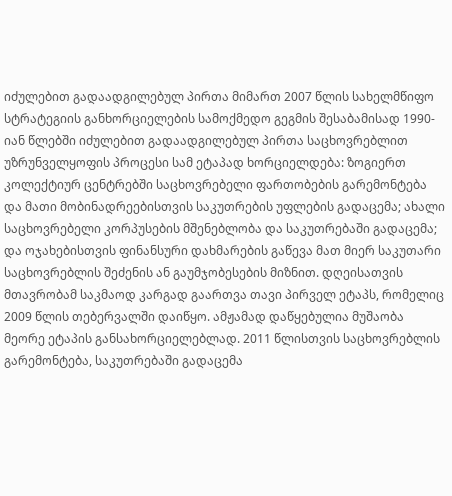იძულებით გადაადგილებულ პირთა მიმართ 2007 წლის სახელმწიფო სტრატეგიის განხორციელების სამოქმედო გეგმის შესაბამისად 1990-იან წლებში იძულებით გადაადგილებულ პირთა საცხოვრებლით უზრუნველყოფის პროცესი სამ ეტაპად ხორციელდება: ზოგიერთ კოლექტიურ ცენტრებში საცხოვრებელი ფართობების გარემონტება და მათი მობინადრეებისთვის საკუთრების უფლების გადაცემა; ახალი საცხოვრებელი კორპუსების მშენებლობა და საკუთრებაში გადაცემა; და ოჯახებისთვის ფინანსური დახმარების გაწევა მათ მიერ საკუთარი საცხოვრებლის შეძენის ან გაუმჯობესების მიზნით. დღეისათვის მთავრობამ საკმაოდ კარგად გაართვა თავი პირველ ეტაპს, რომელიც 2009 წლის თებერვალში დაიწყო. ამჟამად დაწყებულია მუშაობა მეორე ეტაპის განსახორციელებლად. 2011 წლისთვის საცხოვრებლის გარემონტება, საკუთრებაში გადაცემა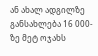ან ახალ ადგილზე განსახლება 16 000-ზე მეტ ოჯახს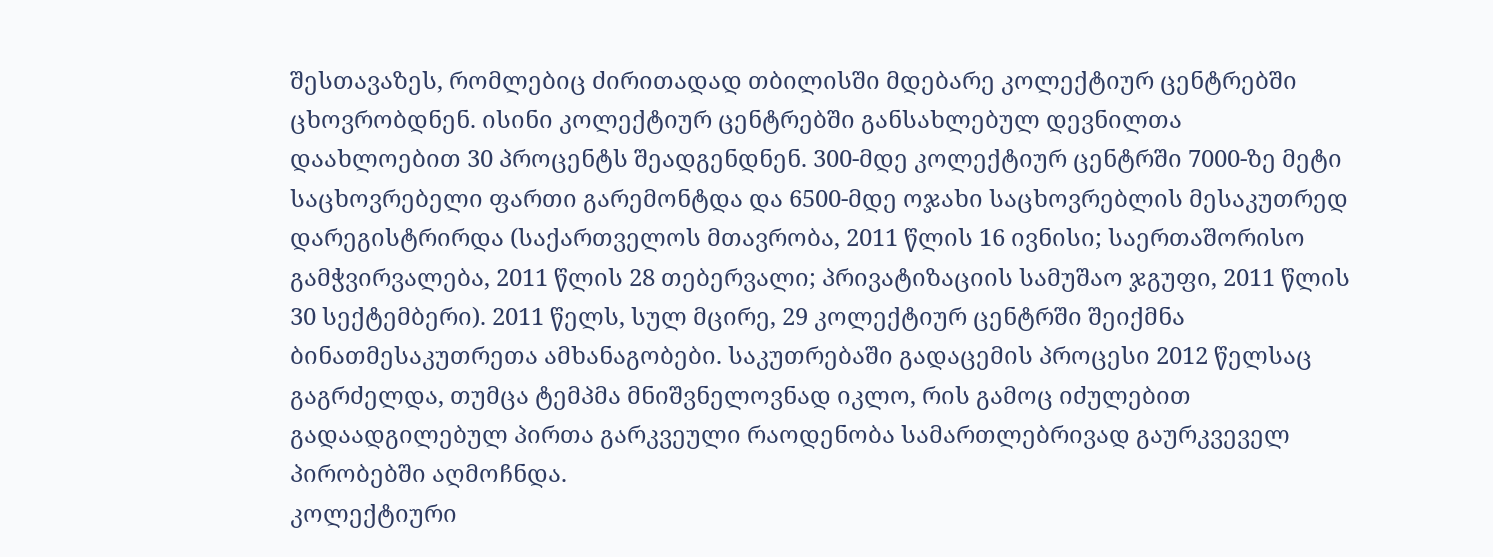შესთავაზეს, რომლებიც ძირითადად თბილისში მდებარე კოლექტიურ ცენტრებში ცხოვრობდნენ. ისინი კოლექტიურ ცენტრებში განსახლებულ დევნილთა დაახლოებით 30 პროცენტს შეადგენდნენ. 300-მდე კოლექტიურ ცენტრში 7000-ზე მეტი საცხოვრებელი ფართი გარემონტდა და 6500-მდე ოჯახი საცხოვრებლის მესაკუთრედ დარეგისტრირდა (საქართველოს მთავრობა, 2011 წლის 16 ივნისი; საერთაშორისო გამჭვირვალება, 2011 წლის 28 თებერვალი; პრივატიზაციის სამუშაო ჯგუფი, 2011 წლის 30 სექტემბერი). 2011 წელს, სულ მცირე, 29 კოლექტიურ ცენტრში შეიქმნა ბინათმესაკუთრეთა ამხანაგობები. საკუთრებაში გადაცემის პროცესი 2012 წელსაც გაგრძელდა, თუმცა ტემპმა მნიშვნელოვნად იკლო, რის გამოც იძულებით გადაადგილებულ პირთა გარკვეული რაოდენობა სამართლებრივად გაურკვეველ პირობებში აღმოჩნდა.
კოლექტიური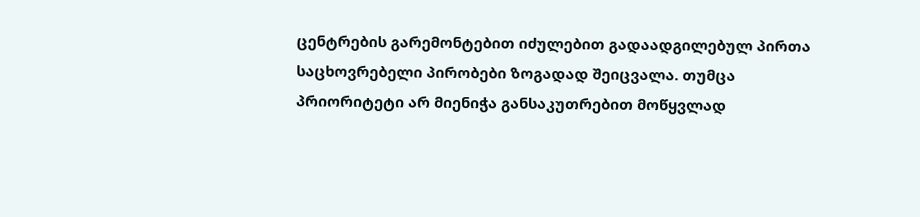ცენტრების გარემონტებით იძულებით გადაადგილებულ პირთა საცხოვრებელი პირობები ზოგადად შეიცვალა. თუმცა პრიორიტეტი არ მიენიჭა განსაკუთრებით მოწყვლად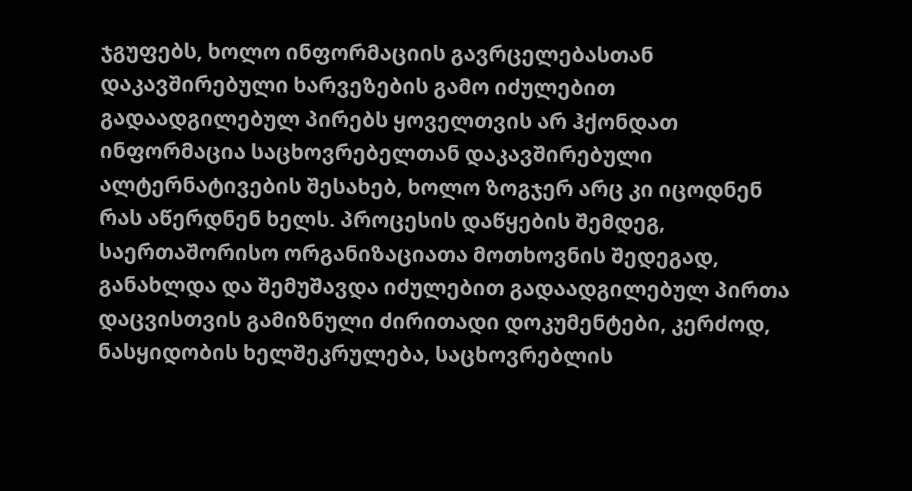ჯგუფებს, ხოლო ინფორმაციის გავრცელებასთან დაკავშირებული ხარვეზების გამო იძულებით გადაადგილებულ პირებს ყოველთვის არ ჰქონდათ ინფორმაცია საცხოვრებელთან დაკავშირებული ალტერნატივების შესახებ, ხოლო ზოგჯერ არც კი იცოდნენ რას აწერდნენ ხელს. პროცესის დაწყების შემდეგ, საერთაშორისო ორგანიზაციათა მოთხოვნის შედეგად, განახლდა და შემუშავდა იძულებით გადაადგილებულ პირთა დაცვისთვის გამიზნული ძირითადი დოკუმენტები, კერძოდ, ნასყიდობის ხელშეკრულება, საცხოვრებლის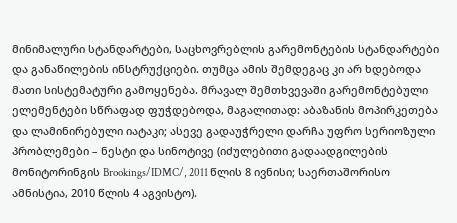მინიმალური სტანდარტები, საცხოვრებლის გარემონტების სტანდარტები და განაწილების ინსტრუქციები. თუმცა ამის შემდეგაც კი არ ხდებოდა მათი სისტემატური გამოყენება. მრავალ შემთხვევაში გარემონტებული ელემენტები სწრაფად ფუჭდებოდა, მაგალითად: აბაზანის მოპირკეთება და ლამინირებული იატაკი; ასევე გადაუჭრელი დარჩა უფრო სერიოზული პრობლემები – ნესტი და სინოტივე (იძულებითი გადაადგილების მონიტორინგის Brookings/IDMC/, 2011 წლის 8 ივნისი; საერთაშორისო ამნისტია, 2010 წლის 4 აგვისტო).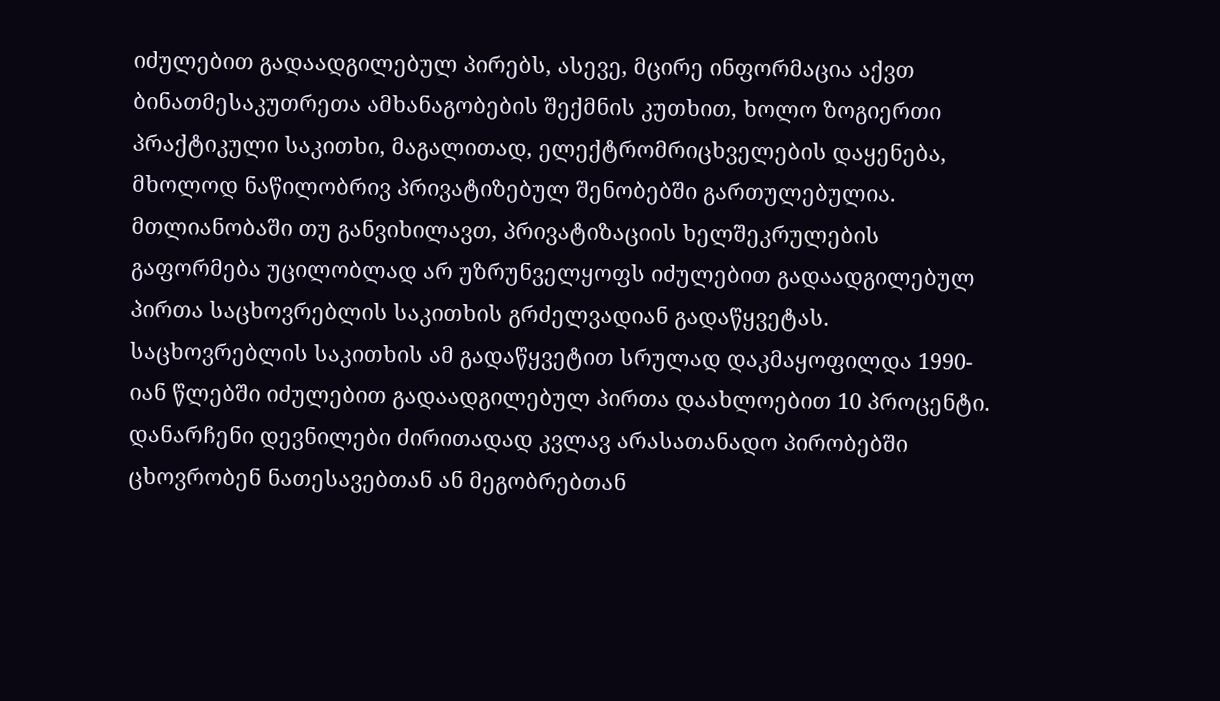იძულებით გადაადგილებულ პირებს, ასევე, მცირე ინფორმაცია აქვთ ბინათმესაკუთრეთა ამხანაგობების შექმნის კუთხით, ხოლო ზოგიერთი პრაქტიკული საკითხი, მაგალითად, ელექტრომრიცხველების დაყენება, მხოლოდ ნაწილობრივ პრივატიზებულ შენობებში გართულებულია. მთლიანობაში თუ განვიხილავთ, პრივატიზაციის ხელშეკრულების გაფორმება უცილობლად არ უზრუნველყოფს იძულებით გადაადგილებულ პირთა საცხოვრებლის საკითხის გრძელვადიან გადაწყვეტას.
საცხოვრებლის საკითხის ამ გადაწყვეტით სრულად დაკმაყოფილდა 1990-იან წლებში იძულებით გადაადგილებულ პირთა დაახლოებით 10 პროცენტი. დანარჩენი დევნილები ძირითადად კვლავ არასათანადო პირობებში ცხოვრობენ ნათესავებთან ან მეგობრებთან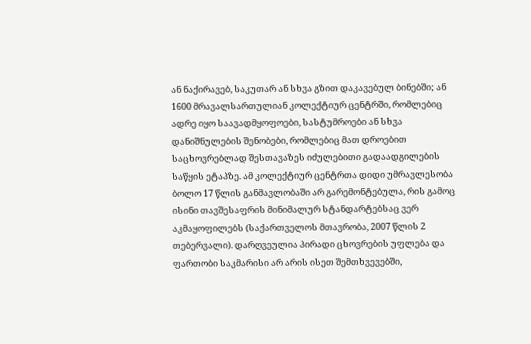ან ნაქირავებ, საკუთარ ან სხვა გზით დაკავებულ ბინებში; ან 1600 მრავალსართულიან კოლექტიურ ცენტრში, რომლებიც ადრე იყო საავადმყოფოები, სასტუმროები ან სხვა დანიშნულების შენობები, რომლებიც მათ დროებით საცხოვრებლად შესთავაზეს იძულებითი გადაადგილების საწყის ეტაპზე. ამ კოლექტიურ ცენტრთა დიდი უმრავლესობა ბოლო 17 წლის განმავლობაში არ გარემონტებულა, რის გამოც ისინი თავშესაფრის მინიმალურ სტანდარტებსაც ვერ აკმაყოფილებს (საქართველოს მთავრობა, 2007 წლის 2 თებერვალი). დარღვეულია პირადი ცხოვრების უფლება და ფართობი საკმარისი არ არის ისეთ შემთხვევებში,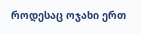როდესაც ოჯახი ერთ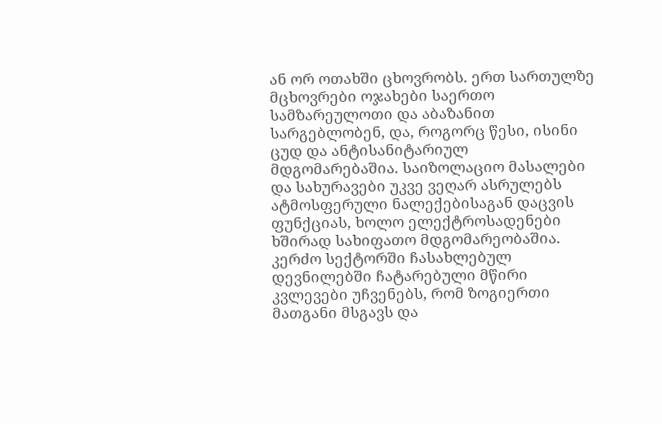ან ორ ოთახში ცხოვრობს. ერთ სართულზე მცხოვრები ოჯახები საერთო სამზარეულოთი და აბაზანით სარგებლობენ, და, როგორც წესი, ისინი ცუდ და ანტისანიტარიულ მდგომარებაშია. საიზოლაციო მასალები და სახურავები უკვე ვეღარ ასრულებს ატმოსფერული ნალექებისაგან დაცვის ფუნქციას, ხოლო ელექტროსადენები ხშირად სახიფათო მდგომარეობაშია. კერძო სექტორში ჩასახლებულ დევნილებში ჩატარებული მწირი კვლევები უჩვენებს, რომ ზოგიერთი მათგანი მსგავს და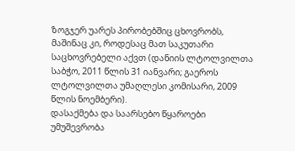ზოგჯერ უარეს პირობებშიც ცხოვრობს, მაშინაც კი, როდესაც მათ საკუთარი საცხოვრებელი აქვთ (დანიის ლტოლვილთა საბჭო, 2011 წლის 31 იანვარი; გაეროს ლტოლვილთა უმაღლესი კომისარი, 2009 წლის ნოემბერი).
დასაქმება და საარსებო წყაროები
უმუშევრობა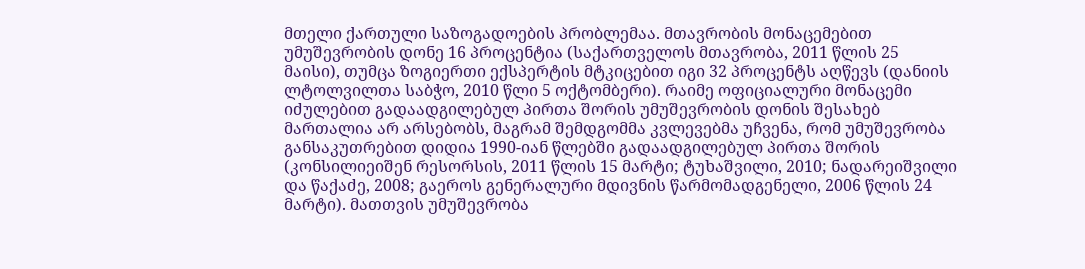მთელი ქართული საზოგადოების პრობლემაა. მთავრობის მონაცემებით უმუშევრობის დონე 16 პროცენტია (საქართველოს მთავრობა, 2011 წლის 25 მაისი), თუმცა ზოგიერთი ექსპერტის მტკიცებით იგი 32 პროცენტს აღწევს (დანიის ლტოლვილთა საბჭო, 2010 წლი 5 ოქტომბერი). რაიმე ოფიციალური მონაცემი იძულებით გადაადგილებულ პირთა შორის უმუშევრობის დონის შესახებ მართალია არ არსებობს, მაგრამ შემდგომმა კვლევებმა უჩვენა, რომ უმუშევრობა განსაკუთრებით დიდია 1990-იან წლებში გადაადგილებულ პირთა შორის (კონსილიეიშენ რესორსის, 2011 წლის 15 მარტი; ტუხაშვილი, 2010; ნადარეიშვილი და წაქაძე, 2008; გაეროს გენერალური მდივნის წარმომადგენელი, 2006 წლის 24 მარტი). მათთვის უმუშევრობა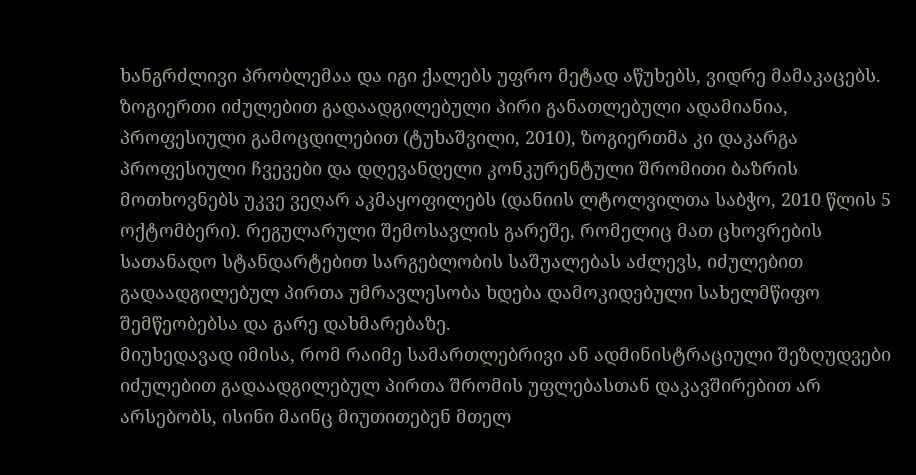ხანგრძლივი პრობლემაა და იგი ქალებს უფრო მეტად აწუხებს, ვიდრე მამაკაცებს. ზოგიერთი იძულებით გადაადგილებული პირი განათლებული ადამიანია, პროფესიული გამოცდილებით (ტუხაშვილი, 2010), ზოგიერთმა კი დაკარგა პროფესიული ჩვევები და დღევანდელი კონკურენტული შრომითი ბაზრის მოთხოვნებს უკვე ვეღარ აკმაყოფილებს (დანიის ლტოლვილთა საბჭო, 2010 წლის 5 ოქტომბერი). რეგულარული შემოსავლის გარეშე, რომელიც მათ ცხოვრების სათანადო სტანდარტებით სარგებლობის საშუალებას აძლევს, იძულებით გადაადგილებულ პირთა უმრავლესობა ხდება დამოკიდებული სახელმწიფო შემწეობებსა და გარე დახმარებაზე.
მიუხედავად იმისა, რომ რაიმე სამართლებრივი ან ადმინისტრაციული შეზღუდვები იძულებით გადაადგილებულ პირთა შრომის უფლებასთან დაკავშირებით არ არსებობს, ისინი მაინც მიუთითებენ მთელ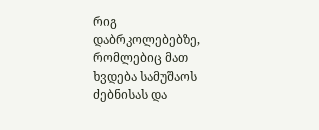რიგ დაბრკოლებებზე, რომლებიც მათ ხვდება სამუშაოს ძებნისას და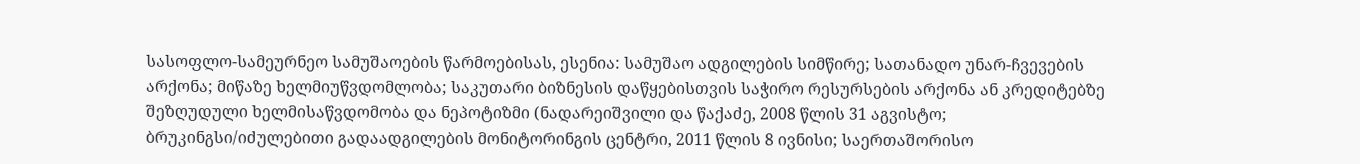სასოფლო-სამეურნეო სამუშაოების წარმოებისას, ესენია: სამუშაო ადგილების სიმწირე; სათანადო უნარ-ჩვევების არქონა; მიწაზე ხელმიუწვდომლობა; საკუთარი ბიზნესის დაწყებისთვის საჭირო რესურსების არქონა ან კრედიტებზე შეზღუდული ხელმისაწვდომობა და ნეპოტიზმი (ნადარეიშვილი და წაქაძე, 2008 წლის 31 აგვისტო; ბრუკინგსი/იძულებითი გადაადგილების მონიტორინგის ცენტრი, 2011 წლის 8 ივნისი; საერთაშორისო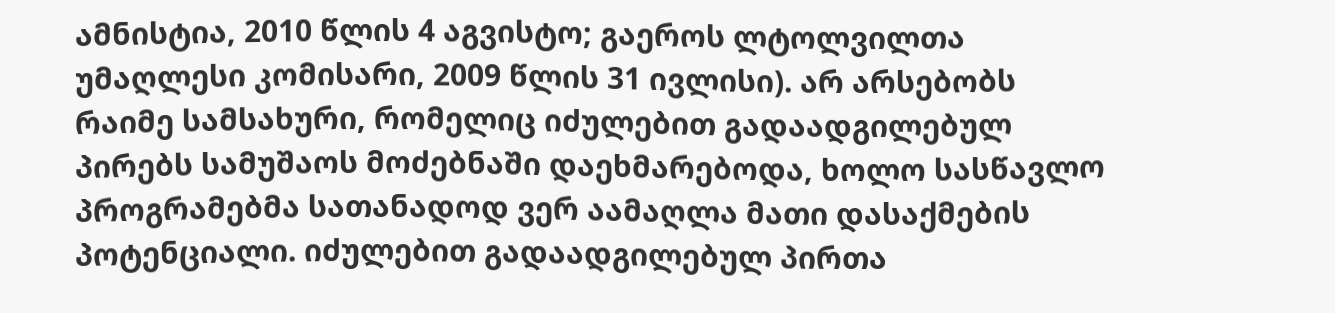ამნისტია, 2010 წლის 4 აგვისტო; გაეროს ლტოლვილთა უმაღლესი კომისარი, 2009 წლის 31 ივლისი). არ არსებობს რაიმე სამსახური, რომელიც იძულებით გადაადგილებულ პირებს სამუშაოს მოძებნაში დაეხმარებოდა, ხოლო სასწავლო პროგრამებმა სათანადოდ ვერ აამაღლა მათი დასაქმების პოტენციალი. იძულებით გადაადგილებულ პირთა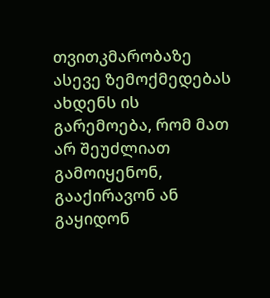თვითკმარობაზე ასევე ზემოქმედებას ახდენს ის გარემოება, რომ მათ არ შეუძლიათ გამოიყენონ, გააქირავონ ან გაყიდონ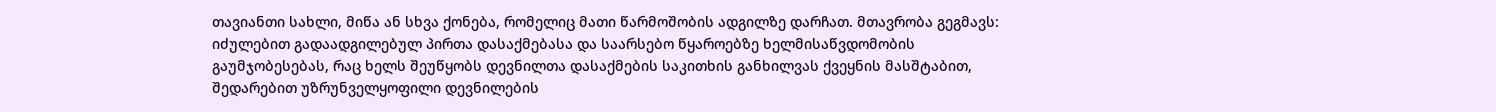თავიანთი სახლი, მიწა ან სხვა ქონება, რომელიც მათი წარმოშობის ადგილზე დარჩათ. მთავრობა გეგმავს: იძულებით გადაადგილებულ პირთა დასაქმებასა და საარსებო წყაროებზე ხელმისაწვდომობის გაუმჯობესებას, რაც ხელს შეუწყობს დევნილთა დასაქმების საკითხის განხილვას ქვეყნის მასშტაბით, შედარებით უზრუნველყოფილი დევნილების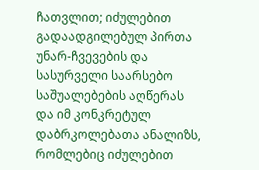ჩათვლით; იძულებით გადაადგილებულ პირთა უნარ-ჩვევების და სასურველი საარსებო საშუალებების აღწერას და იმ კონკრეტულ დაბრკოლებათა ანალიზს, რომლებიც იძულებით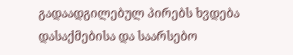გადაადგილებულ პირებს ხვდება დასაქმებისა და საარსებო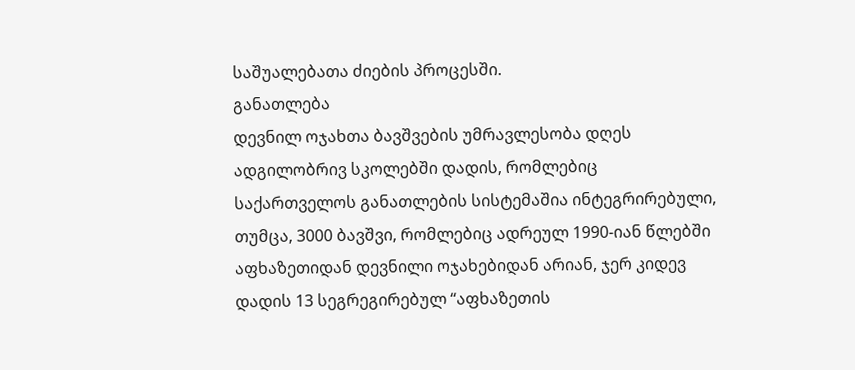საშუალებათა ძიების პროცესში.
განათლება
დევნილ ოჯახთა ბავშვების უმრავლესობა დღეს ადგილობრივ სკოლებში დადის, რომლებიც საქართველოს განათლების სისტემაშია ინტეგრირებული, თუმცა, 3000 ბავშვი, რომლებიც ადრეულ 1990-იან წლებში აფხაზეთიდან დევნილი ოჯახებიდან არიან, ჯერ კიდევ დადის 13 სეგრეგირებულ “აფხაზეთის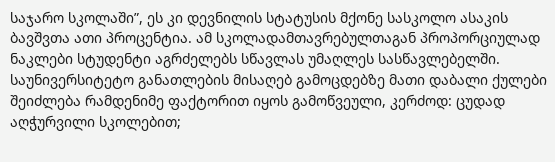საჯარო სკოლაში”, ეს კი დევნილის სტატუსის მქონე სასკოლო ასაკის ბავშვთა ათი პროცენტია. ამ სკოლადამთავრებულთაგან პროპორციულად ნაკლები სტუდენტი აგრძელებს სწავლას უმაღლეს სასწავლებელში. საუნივერსიტეტო განათლების მისაღებ გამოცდებზე მათი დაბალი ქულები შეიძლება რამდენიმე ფაქტორით იყოს გამოწვეული, კერძოდ: ცუდად აღჭურვილი სკოლებით;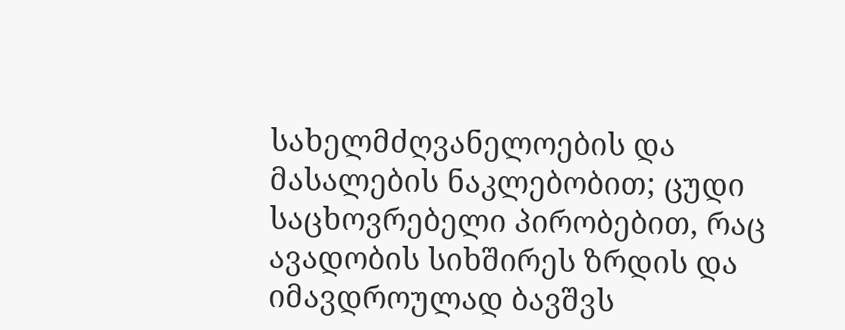სახელმძღვანელოების და მასალების ნაკლებობით; ცუდი საცხოვრებელი პირობებით, რაც ავადობის სიხშირეს ზრდის და იმავდროულად ბავშვს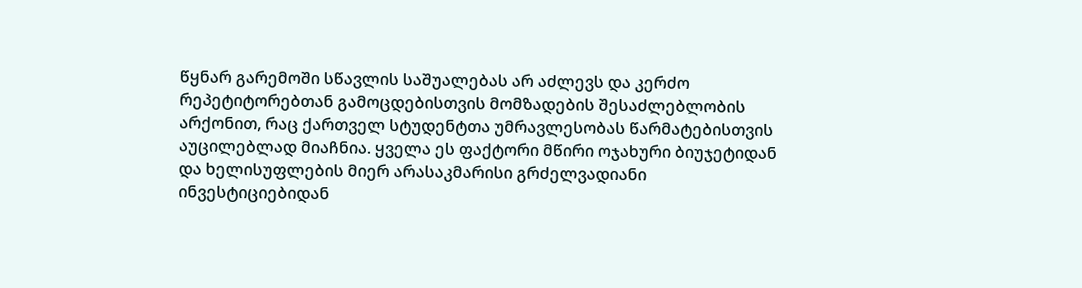წყნარ გარემოში სწავლის საშუალებას არ აძლევს და კერძო რეპეტიტორებთან გამოცდებისთვის მომზადების შესაძლებლობის არქონით, რაც ქართველ სტუდენტთა უმრავლესობას წარმატებისთვის აუცილებლად მიაჩნია. ყველა ეს ფაქტორი მწირი ოჯახური ბიუჯეტიდან და ხელისუფლების მიერ არასაკმარისი გრძელვადიანი ინვესტიციებიდან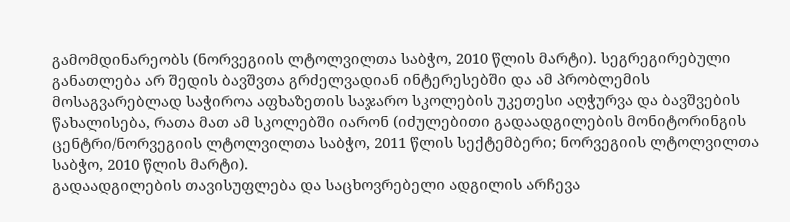გამომდინარეობს (ნორვეგიის ლტოლვილთა საბჭო, 2010 წლის მარტი). სეგრეგირებული განათლება არ შედის ბავშვთა გრძელვადიან ინტერესებში და ამ პრობლემის მოსაგვარებლად საჭიროა აფხაზეთის საჯარო სკოლების უკეთესი აღჭურვა და ბავშვების წახალისება, რათა მათ ამ სკოლებში იარონ (იძულებითი გადაადგილების მონიტორინგის ცენტრი/ნორვეგიის ლტოლვილთა საბჭო, 2011 წლის სექტემბერი; ნორვეგიის ლტოლვილთა საბჭო, 2010 წლის მარტი).
გადაადგილების თავისუფლება და საცხოვრებელი ადგილის არჩევა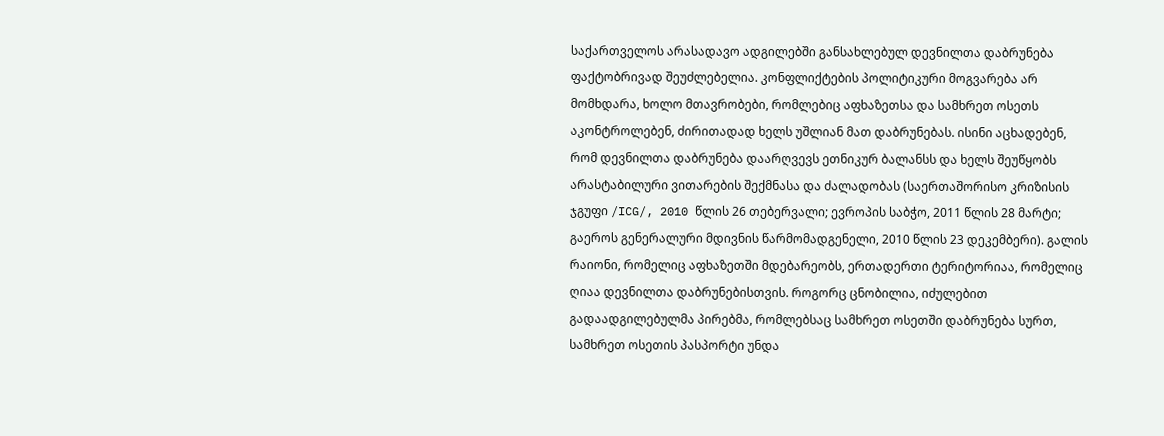საქართველოს არასადავო ადგილებში განსახლებულ დევნილთა დაბრუნება ფაქტობრივად შეუძლებელია. კონფლიქტების პოლიტიკური მოგვარება არ მომხდარა, ხოლო მთავრობები, რომლებიც აფხაზეთსა და სამხრეთ ოსეთს აკონტროლებენ, ძირითადად ხელს უშლიან მათ დაბრუნებას. ისინი აცხადებენ, რომ დევნილთა დაბრუნება დაარღვევს ეთნიკურ ბალანსს და ხელს შეუწყობს არასტაბილური ვითარების შექმნასა და ძალადობას (საერთაშორისო კრიზისის ჯგუფი /ICG/, 2010 წლის 26 თებერვალი; ევროპის საბჭო, 2011 წლის 28 მარტი; გაეროს გენერალური მდივნის წარმომადგენელი, 2010 წლის 23 დეკემბერი). გალის რაიონი, რომელიც აფხაზეთში მდებარეობს, ერთადერთი ტერიტორიაა, რომელიც ღიაა დევნილთა დაბრუნებისთვის. როგორც ცნობილია, იძულებით გადაადგილებულმა პირებმა, რომლებსაც სამხრეთ ოსეთში დაბრუნება სურთ, სამხრეთ ოსეთის პასპორტი უნდა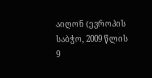აიღონ (ევროპის საბჭო, 2009 წლის 9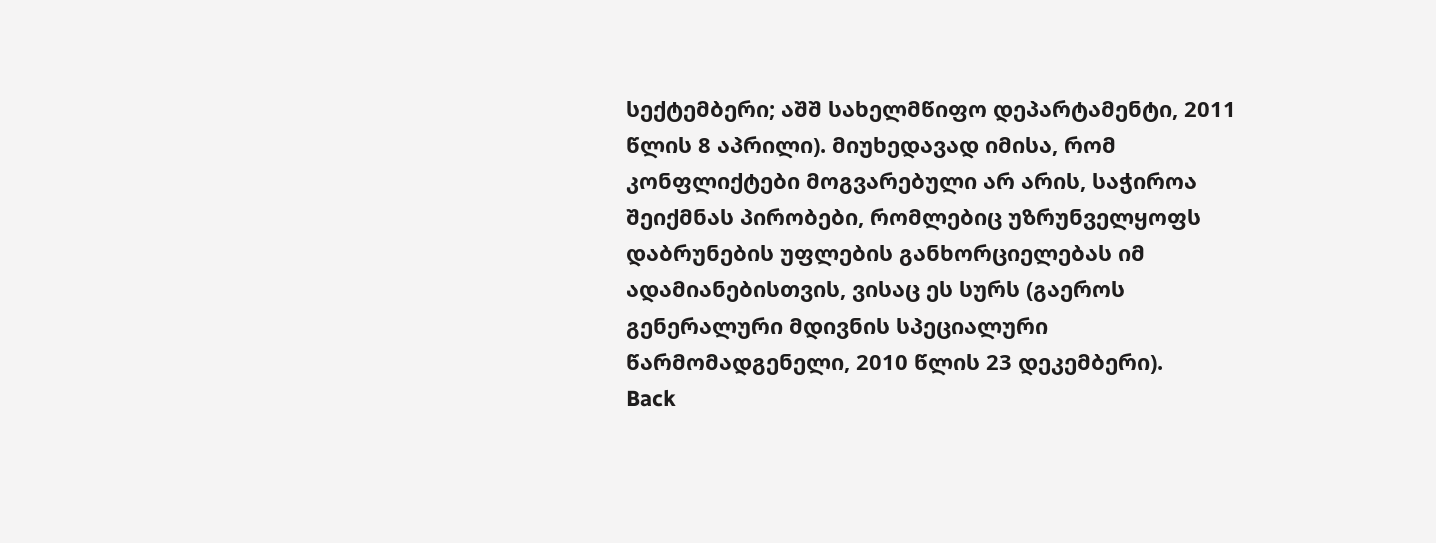სექტემბერი; აშშ სახელმწიფო დეპარტამენტი, 2011 წლის 8 აპრილი). მიუხედავად იმისა, რომ კონფლიქტები მოგვარებული არ არის, საჭიროა შეიქმნას პირობები, რომლებიც უზრუნველყოფს დაბრუნების უფლების განხორციელებას იმ ადამიანებისთვის, ვისაც ეს სურს (გაეროს გენერალური მდივნის სპეციალური წარმომადგენელი, 2010 წლის 23 დეკემბერი).
Back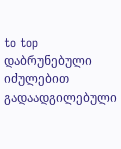to top
დაბრუნებული იძულებით გადაადგილებული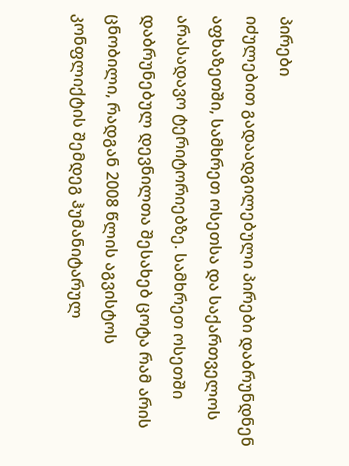პირები
იძულებით გადაადგილებული პირები დაბრუნდნენ აფხაზეთში, სამხრეთ ოსეთსა და საქართველოს არასადავო ტერიტორიებზე. სამხრეთ ოსეთში დაბრუნებულ დევნილთა შესახებ ცოტა რამ არის ცნობილი, რადგან 2008 წლის აგვისტოს კონფლიქტის შემდეგ ჰუმანიტარულ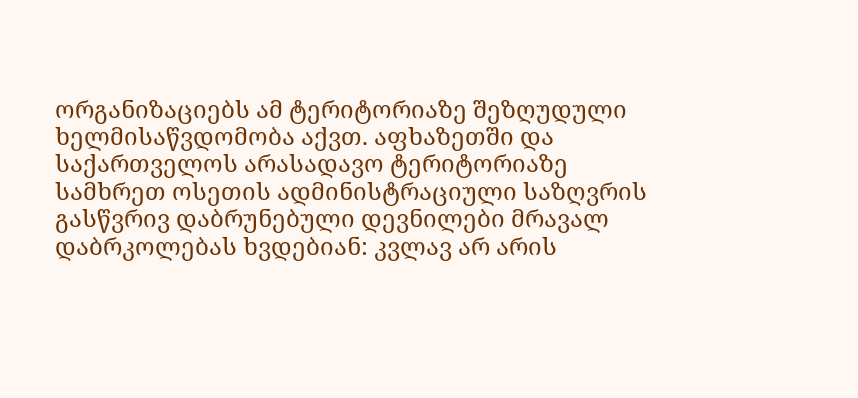ორგანიზაციებს ამ ტერიტორიაზე შეზღუდული ხელმისაწვდომობა აქვთ. აფხაზეთში და საქართველოს არასადავო ტერიტორიაზე სამხრეთ ოსეთის ადმინისტრაციული საზღვრის გასწვრივ დაბრუნებული დევნილები მრავალ დაბრკოლებას ხვდებიან: კვლავ არ არის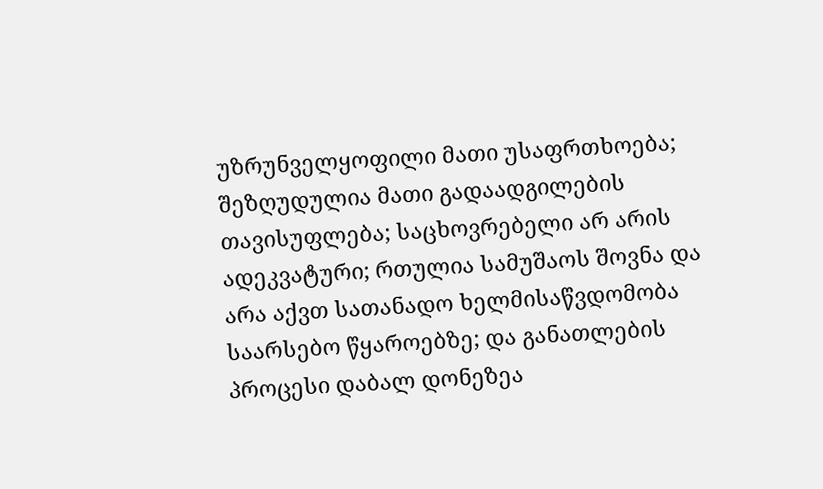უზრუნველყოფილი მათი უსაფრთხოება; შეზღუდულია მათი გადაადგილების თავისუფლება; საცხოვრებელი არ არის ადეკვატური; რთულია სამუშაოს შოვნა და არა აქვთ სათანადო ხელმისაწვდომობა საარსებო წყაროებზე; და განათლების პროცესი დაბალ დონეზეა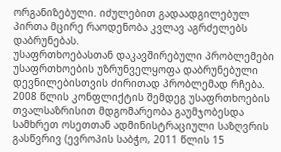ორგანიზებული. იძულებით გადაადგილებულ პირთა მცირე რაოდენობა კვლავ აგრძელებს დაბრუნებას.
უსაფრთხოებასთან დაკავშირებული პრობლემები
უსაფრთხოების უზრუნველყოფა დაბრუნებული დევნილებისთვის ძირითად პრობლემად რჩება. 2008 წლის კონფლიქტის შემდეგ უსაფრთხოების თვალსაზრისით მდგომარეობა გაუმჯობესდა სამხრეთ ოსეთთან ადმინისტრაციული საზღვრის გასწვრივ (ევროპის საბჭო, 2011 წლის 15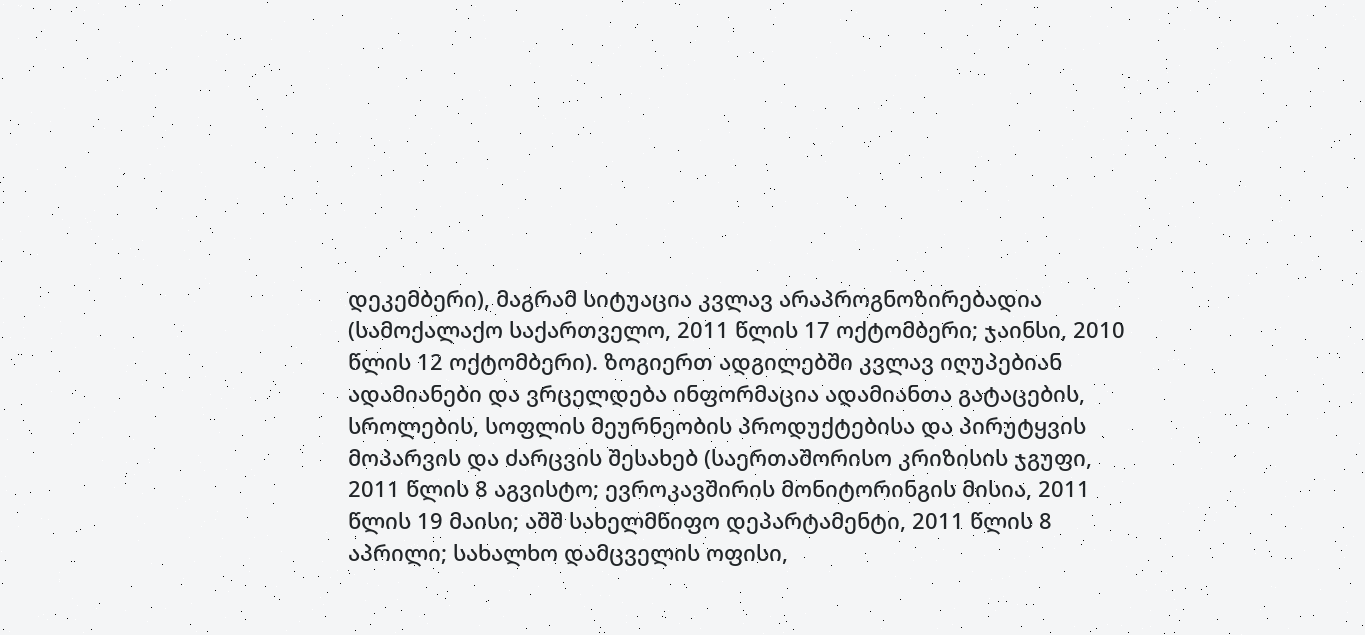დეკემბერი), მაგრამ სიტუაცია კვლავ არაპროგნოზირებადია (სამოქალაქო საქართველო, 2011 წლის 17 ოქტომბერი; ჯაინსი, 2010 წლის 12 ოქტომბერი). ზოგიერთ ადგილებში კვლავ იღუპებიან ადამიანები და ვრცელდება ინფორმაცია ადამიანთა გატაცების, სროლების, სოფლის მეურნეობის პროდუქტებისა და პირუტყვის მოპარვის და ძარცვის შესახებ (საერთაშორისო კრიზისის ჯგუფი, 2011 წლის 8 აგვისტო; ევროკავშირის მონიტორინგის მისია, 2011 წლის 19 მაისი; აშშ სახელმწიფო დეპარტამენტი, 2011 წლის 8 აპრილი; სახალხო დამცველის ოფისი,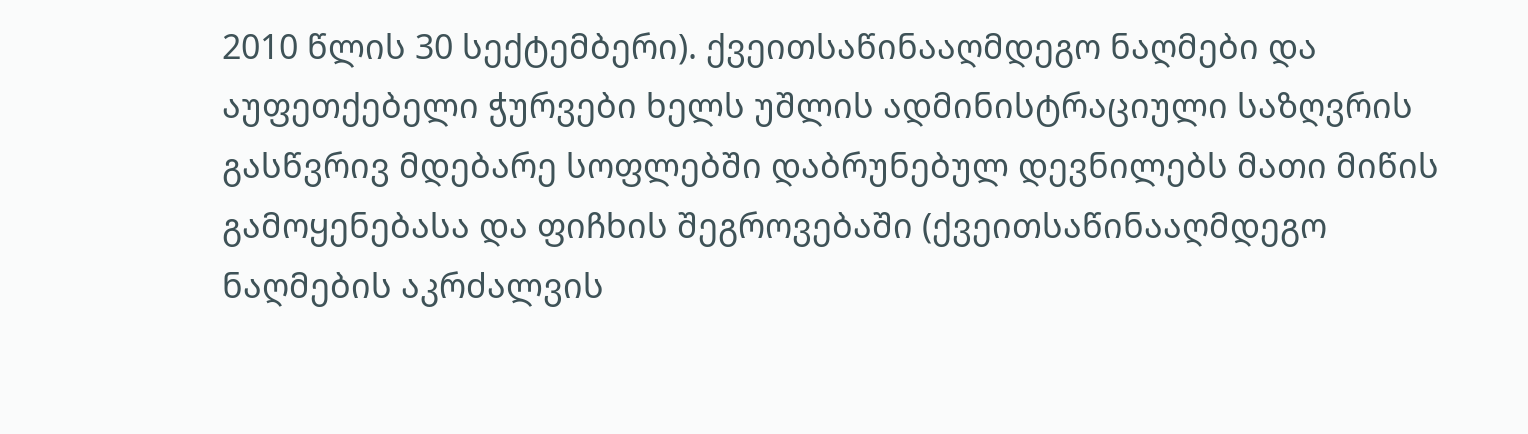2010 წლის 30 სექტემბერი). ქვეითსაწინააღმდეგო ნაღმები და აუფეთქებელი ჭურვები ხელს უშლის ადმინისტრაციული საზღვრის გასწვრივ მდებარე სოფლებში დაბრუნებულ დევნილებს მათი მიწის გამოყენებასა და ფიჩხის შეგროვებაში (ქვეითსაწინააღმდეგო ნაღმების აკრძალვის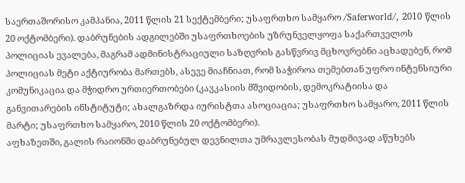საერთაშორისო კამპანია, 2011 წლის 21 სექტემბერი; უსაფრთხო სამყარო /Saferworld/, 2010 წლის 20 ოქტომბერი). დაბრუნების ადგილებში უსაფრთხოების უზრუნველყოფა საქართველოს პოლიციას ევალება, მაგრამ ადმინისტრაციული საზღვრის გასწვრივ მცხოვრებნი აცხადებენ, რომ პოლიციას მეტი აქტიურობა მართებს, ასევე მიაჩნიათ, რომ საჭიროა თემებთან უფრო ინტენსიური კომუნიკაცია და მჭიდრო ურთიერთობები (კავკასიის მშვიდობის, დემოკრატიისა და განვითარების ინსტიტუტი; ახალგაზრდა იურისტთა ასოციაცია; უსაფრთხო სამყარო, 2011 წლის მარტი; უსაფრთხო სამყარო, 2010 წლის 20 ოქტომბერი).
აფხაზეთში, გალის რაიონში დაბრუნებულ დევნილთა უმრავლესობას მუდმივად აწუხებს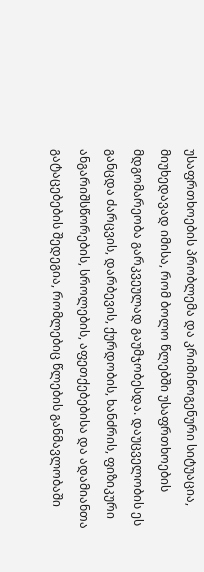უსაფრთხოების პრობლემა და კრიმინოგენური სიტუაცია, მიუხედავად იმისა, რომ ბოლო წლებში უსაფრთხოების მდგომარეობა გარკვეულად გაუმჯობესდა. დაუცველობის ეს განცდა ძარცვის, დარბევის, ქურდობის, ხანძრის, ფიზიკური ანგარიშსწორების, სროლების, აფეთქებებისა და ადამიანთა გატაცებების შედეგია, რომლებიც წლების განმავლობაში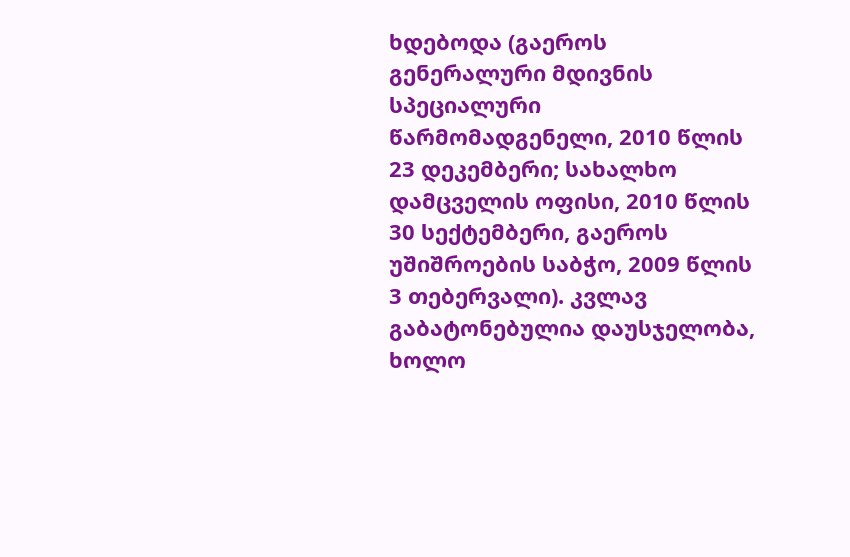ხდებოდა (გაეროს გენერალური მდივნის სპეციალური წარმომადგენელი, 2010 წლის 23 დეკემბერი; სახალხო დამცველის ოფისი, 2010 წლის 30 სექტემბერი, გაეროს უშიშროების საბჭო, 2009 წლის 3 თებერვალი). კვლავ გაბატონებულია დაუსჯელობა, ხოლო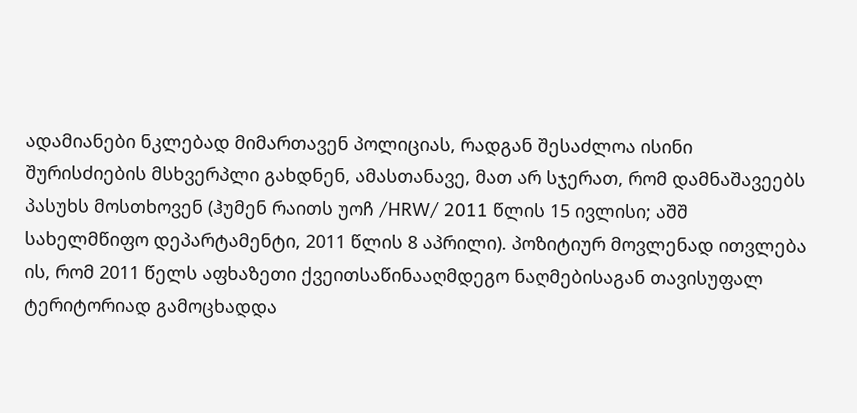ადამიანები ნკლებად მიმართავენ პოლიციას, რადგან შესაძლოა ისინი შურისძიების მსხვერპლი გახდნენ, ამასთანავე, მათ არ სჯერათ, რომ დამნაშავეებს პასუხს მოსთხოვენ (ჰუმენ რაითს უოჩ /HRW/ 2011 წლის 15 ივლისი; აშშ სახელმწიფო დეპარტამენტი, 2011 წლის 8 აპრილი). პოზიტიურ მოვლენად ითვლება ის, რომ 2011 წელს აფხაზეთი ქვეითსაწინააღმდეგო ნაღმებისაგან თავისუფალ ტერიტორიად გამოცხადდა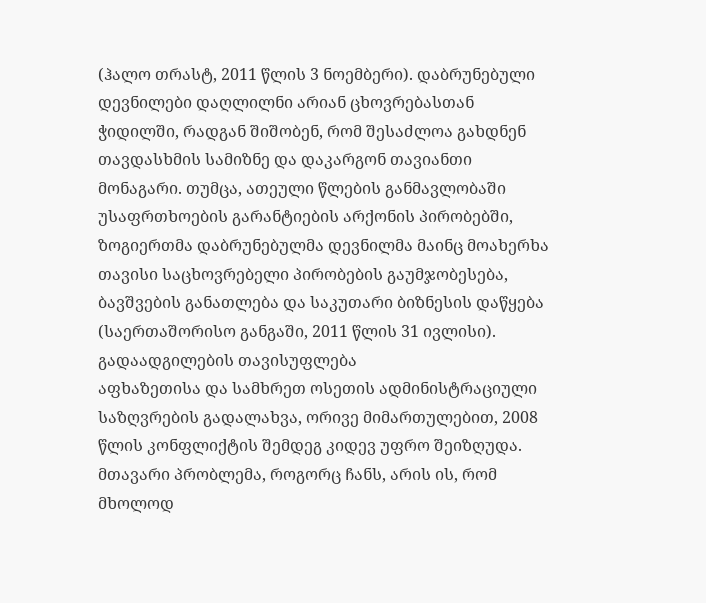(ჰალო თრასტ, 2011 წლის 3 ნოემბერი). დაბრუნებული დევნილები დაღლილნი არიან ცხოვრებასთან ჭიდილში, რადგან შიშობენ, რომ შესაძლოა გახდნენ თავდასხმის სამიზნე და დაკარგონ თავიანთი მონაგარი. თუმცა, ათეული წლების განმავლობაში უსაფრთხოების გარანტიების არქონის პირობებში, ზოგიერთმა დაბრუნებულმა დევნილმა მაინც მოახერხა თავისი საცხოვრებელი პირობების გაუმჯობესება, ბავშვების განათლება და საკუთარი ბიზნესის დაწყება (საერთაშორისო განგაში, 2011 წლის 31 ივლისი).
გადაადგილების თავისუფლება
აფხაზეთისა და სამხრეთ ოსეთის ადმინისტრაციული საზღვრების გადალახვა, ორივე მიმართულებით, 2008 წლის კონფლიქტის შემდეგ კიდევ უფრო შეიზღუდა. მთავარი პრობლემა, როგორც ჩანს, არის ის, რომ მხოლოდ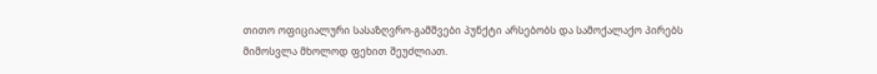თითო ოფიციალური სასაზღვრო-გამშვები პუნქტი არსებობს და სამოქალაქო პირებს მიმოსვლა მხოლოდ ფეხით შეუძლიათ.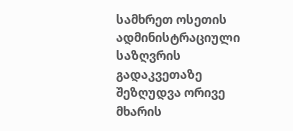სამხრეთ ოსეთის ადმინისტრაციული საზღვრის გადაკვეთაზე შეზღუდვა ორივე მხარის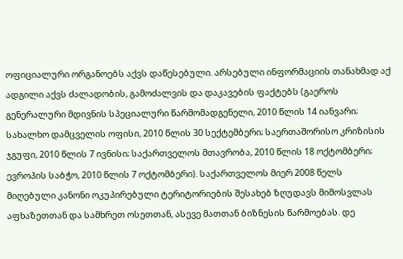ოფიციალური ორგანოებს აქვს დაწესებული. არსებული ინფორმაციის თანახმად აქ ადგილი აქვს ძალადობის, გამოძალვის და დაკავების ფაქტებს (გაეროს გენერალური მდივნის სპეციალური წარმომადგენელი, 2010 წლის 14 იანვარი; სახალხო დამცველის ოფისი, 2010 წლის 30 სექტემბერი; საერთაშორისო კრიზისის ჯგუფი, 2010 წლის 7 ივნისი; საქართველოს მთავრობა, 2010 წლის 18 ოქტომბერი; ევროპის საბჭო, 2010 წლის 7 ოქტომბერი). საქართველოს მიერ 2008 წელს მიღებული კანონი ოკუპირებული ტერიტორიების შესახებ ზღუდავს მიმოსვლას აფხაზეთთან და სამხრეთ ოსეთთან, ასევე მათთან ბიზნესის წარმოებას. დე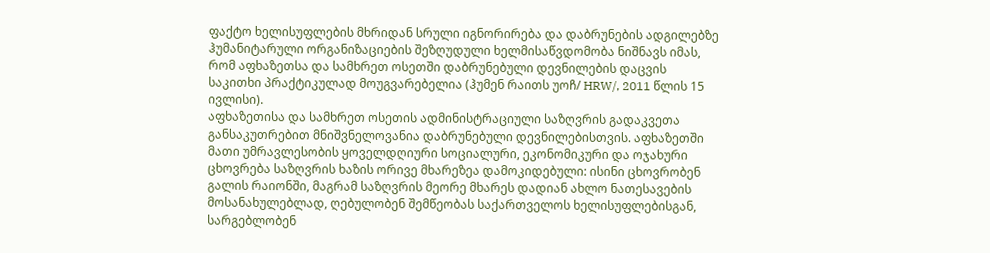ფაქტო ხელისუფლების მხრიდან სრული იგნორირება და დაბრუნების ადგილებზე ჰუმანიტარული ორგანიზაციების შეზღუდული ხელმისაწვდომობა ნიშნავს იმას, რომ აფხაზეთსა და სამხრეთ ოსეთში დაბრუნებული დევნილების დაცვის საკითხი პრაქტიკულად მოუგვარებელია (ჰუმენ რაითს უოჩ/ HRW/, 2011 წლის 15 ივლისი).
აფხაზეთისა და სამხრეთ ოსეთის ადმინისტრაციული საზღვრის გადაკვეთა განსაკუთრებით მნიშვნელოვანია დაბრუნებული დევნილებისთვის. აფხაზეთში მათი უმრავლესობის ყოველდღიური სოციალური, ეკონომიკური და ოჯახური ცხოვრება საზღვრის ხაზის ორივე მხარეზეა დამოკიდებული: ისინი ცხოვრობენ გალის რაიონში, მაგრამ საზღვრის მეორე მხარეს დადიან ახლო ნათესავების მოსანახულებლად, ღებულობენ შემწეობას საქართველოს ხელისუფლებისგან, სარგებლობენ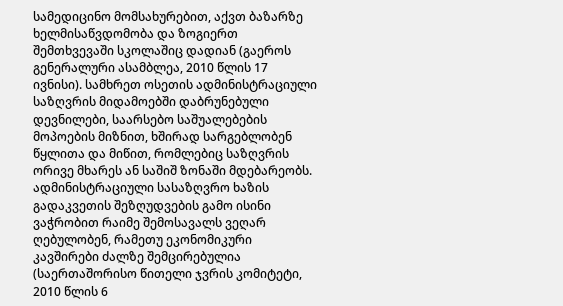სამედიცინო მომსახურებით, აქვთ ბაზარზე ხელმისაწვდომობა და ზოგიერთ შემთხვევაში სკოლაშიც დადიან (გაეროს გენერალური ასამბლეა, 2010 წლის 17 ივნისი). სამხრეთ ოსეთის ადმინისტრაციული საზღვრის მიდამოებში დაბრუნებული დევნილები, საარსებო საშუალებების მოპოების მიზნით, ხშირად სარგებლობენ წყლითა და მიწით, რომლებიც საზღვრის ორივე მხარეს ან საშიშ ზონაში მდებარეობს. ადმინისტრაციული სასაზღვრო ხაზის გადაკვეთის შეზღუდვების გამო ისინი ვაჭრობით რაიმე შემოსავალს ვეღარ ღებულობენ, რამეთუ ეკონომიკური კავშირები ძალზე შემცირებულია (საერთაშორისო წითელი ჯვრის კომიტეტი, 2010 წლის 6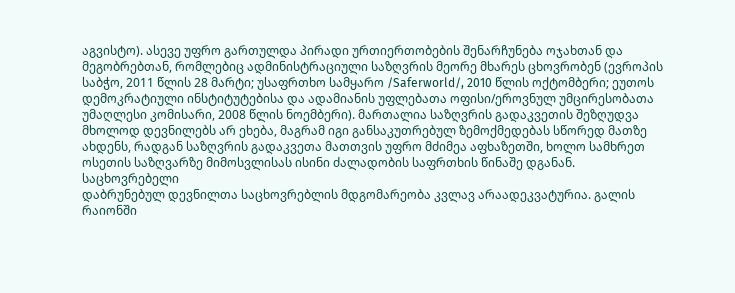აგვისტო). ასევე უფრო გართულდა პირადი ურთიერთობების შენარჩუნება ოჯახთან და მეგობრებთან, რომლებიც ადმინისტრაციული საზღვრის მეორე მხარეს ცხოვრობენ (ევროპის საბჭო, 2011 წლის 28 მარტი; უსაფრთხო სამყარო /Saferworld/, 2010 წლის ოქტომბერი; ეუთოს დემოკრატიული ინსტიტუტებისა და ადამიანის უფლებათა ოფისი/ეროვნულ უმცირესობათა უმაღლესი კომისარი, 2008 წლის ნოემბერი). მართალია საზღვრის გადაკვეთის შეზღუდვა მხოლოდ დევნილებს არ ეხება, მაგრამ იგი განსაკუთრებულ ზემოქმედებას სწორედ მათზე ახდენს, რადგან საზღვრის გადაკვეთა მათთვის უფრო მძიმეა აფხაზეთში, ხოლო სამხრეთ ოსეთის საზღვარზე მიმოსვლისას ისინი ძალადობის საფრთხის წინაშე დგანან.
საცხოვრებელი
დაბრუნებულ დევნილთა საცხოვრებლის მდგომარეობა კვლავ არაადეკვატურია. გალის რაიონში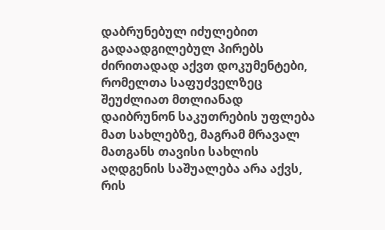დაბრუნებულ იძულებით გადაადგილებულ პირებს ძირითადად აქვთ დოკუმენტები, რომელთა საფუძველზეც შეუძლიათ მთლიანად დაიბრუნონ საკუთრების უფლება მათ სახლებზე, მაგრამ მრავალ მათგანს თავისი სახლის აღდგენის საშუალება არა აქვს, რის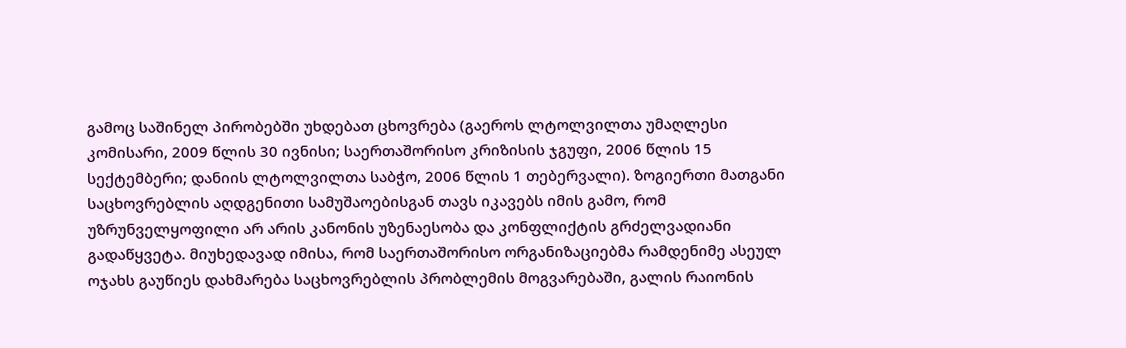გამოც საშინელ პირობებში უხდებათ ცხოვრება (გაეროს ლტოლვილთა უმაღლესი კომისარი, 2009 წლის 30 ივნისი; საერთაშორისო კრიზისის ჯგუფი, 2006 წლის 15 სექტემბერი; დანიის ლტოლვილთა საბჭო, 2006 წლის 1 თებერვალი). ზოგიერთი მათგანი საცხოვრებლის აღდგენითი სამუშაოებისგან თავს იკავებს იმის გამო, რომ უზრუნველყოფილი არ არის კანონის უზენაესობა და კონფლიქტის გრძელვადიანი გადაწყვეტა. მიუხედავად იმისა, რომ საერთაშორისო ორგანიზაციებმა რამდენიმე ასეულ ოჯახს გაუწიეს დახმარება საცხოვრებლის პრობლემის მოგვარებაში, გალის რაიონის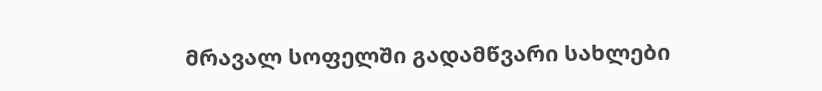მრავალ სოფელში გადამწვარი სახლები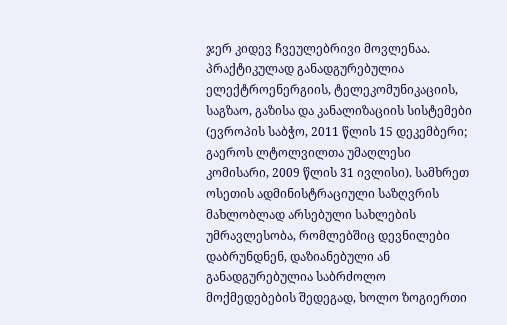ჯერ კიდევ ჩვეულებრივი მოვლენაა. პრაქტიკულად განადგურებულია ელექტროენერგიის, ტელეკომუნიკაციის, საგზაო, გაზისა და კანალიზაციის სისტემები (ევროპის საბჭო, 2011 წლის 15 დეკემბერი; გაეროს ლტოლვილთა უმაღლესი კომისარი, 2009 წლის 31 ივლისი). სამხრეთ ოსეთის ადმინისტრაციული საზღვრის მახლობლად არსებული სახლების უმრავლესობა, რომლებშიც დევნილები დაბრუნდნენ, დაზიანებული ან განადგურებულია საბრძოლო მოქმედებების შედეგად, ხოლო ზოგიერთი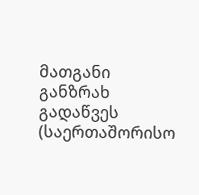მათგანი განზრახ გადაწვეს (საერთაშორისო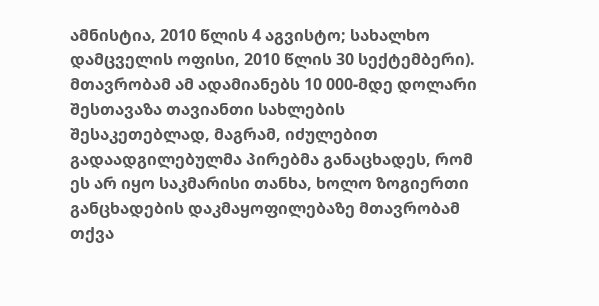ამნისტია, 2010 წლის 4 აგვისტო; სახალხო დამცველის ოფისი, 2010 წლის 30 სექტემბერი). მთავრობამ ამ ადამიანებს 10 000-მდე დოლარი შესთავაზა თავიანთი სახლების შესაკეთებლად, მაგრამ, იძულებით გადაადგილებულმა პირებმა განაცხადეს, რომ ეს არ იყო საკმარისი თანხა, ხოლო ზოგიერთი განცხადების დაკმაყოფილებაზე მთავრობამ თქვა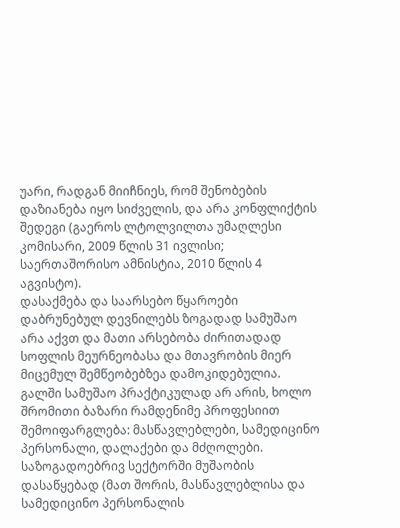უარი, რადგან მიიჩნიეს, რომ შენობების დაზიანება იყო სიძველის, და არა კონფლიქტის შედეგი (გაეროს ლტოლვილთა უმაღლესი კომისარი, 2009 წლის 31 ივლისი; საერთაშორისო ამნისტია, 2010 წლის 4 აგვისტო).
დასაქმება და საარსებო წყაროები
დაბრუნებულ დევნილებს ზოგადად სამუშაო არა აქვთ და მათი არსებობა ძირითადად სოფლის მეურნეობასა და მთავრობის მიერ მიცემულ შემწეობებზეა დამოკიდებულია. გალში სამუშაო პრაქტიკულად არ არის, ხოლო შრომითი ბაზარი რამდენიმე პროფესიით შემოიფარგლება: მასწავლებლები, სამედიცინო პერსონალი, დალაქები და მძღოლები. საზოგადოებრივ სექტორში მუშაობის დასაწყებად (მათ შორის, მასწავლებლისა და სამედიცინო პერსონალის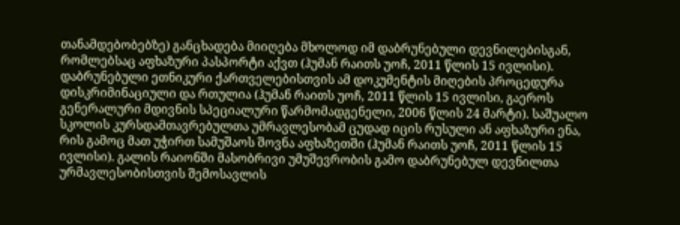თანამდებობებზე) განცხადება მიიღება მხოლოდ იმ დაბრუნებული დევნილებისგან, რომლებსაც აფხაზური პასპორტი აქვთ (ჰუმან რაითს უოჩ, 2011 წლის 15 ივლისი). დაბრუნებული ეთნიკური ქართველებისთვის ამ დოკუმენტის მიღების პროცედურა დისკრიმინაციული და რთულია (ჰუმან რაითს უოჩ, 2011 წლის 15 ივლისი, გაეროს გენერალური მდივნის სპეციალური წარმომადგენელი, 2006 წლის 24 მარტი). საშუალო სკოლის კურსდამთავრებულთა უმრავლესობამ ცუდად იცის რუსული ან აფხაზური ენა, რის გამოც მათ უჭირთ სამუშაოს შოვნა აფხაზეთში (ჰუმან რაითს უოჩ, 2011 წლის 15 ივლისი). გალის რაიონში მასობრივი უმუშევრობის გამო დაბრუნებულ დევნილთა ურმავლესობისთვის შემოსავლის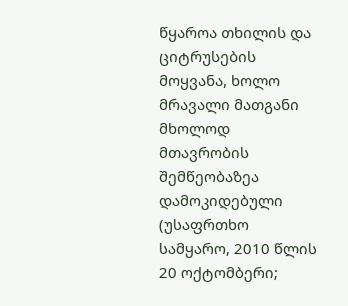წყაროა თხილის და ციტრუსების მოყვანა, ხოლო მრავალი მათგანი მხოლოდ მთავრობის შემწეობაზეა დამოკიდებული (უსაფრთხო სამყარო, 2010 წლის 20 ოქტომბერი;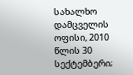სახალხო დამცველის ოფისი, 2010 წლის 30 სექტემბერი;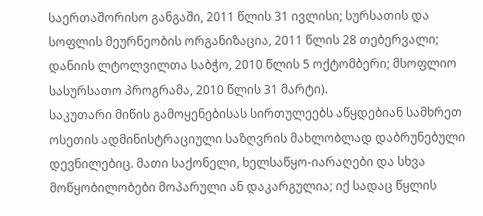საერთაშორისო განგაში, 2011 წლის 31 ივლისი; სურსათის და სოფლის მეურნეობის ორგანიზაცია, 2011 წლის 28 თებერვალი; დანიის ლტოლვილთა საბჭო, 2010 წლის 5 ოქტომბერი; მსოფლიო სასურსათო პროგრამა, 2010 წლის 31 მარტი).
საკუთარი მიწის გამოყენებისას სირთულეებს აწყდებიან სამხრეთ ოსეთის ადმინისტრაციული საზღვრის მახლობლად დაბრუნებული დევნილებიც. მათი საქონელი, ხელსაწყო-იარაღები და სხვა მოწყობილობები მოპარული ან დაკარგულია; იქ სადაც წყლის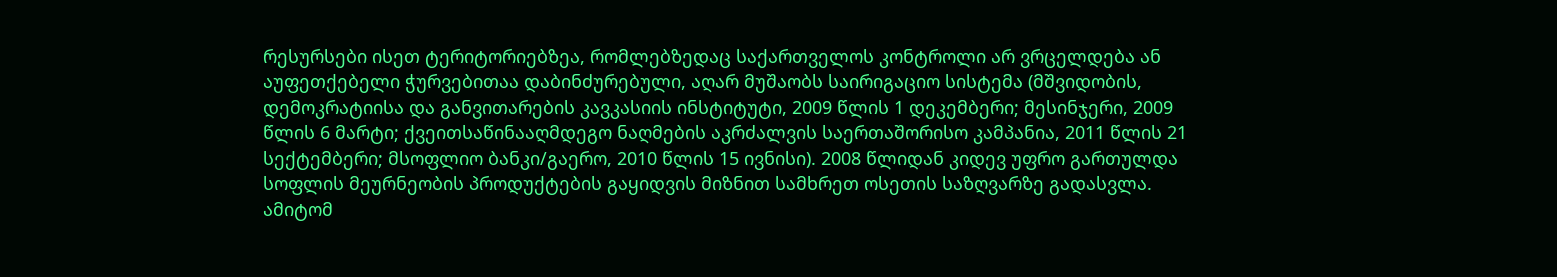რესურსები ისეთ ტერიტორიებზეა, რომლებზედაც საქართველოს კონტროლი არ ვრცელდება ან აუფეთქებელი ჭურვებითაა დაბინძურებული, აღარ მუშაობს საირიგაციო სისტემა (მშვიდობის, დემოკრატიისა და განვითარების კავკასიის ინსტიტუტი, 2009 წლის 1 დეკემბერი; მესინჯერი, 2009 წლის 6 მარტი; ქვეითსაწინააღმდეგო ნაღმების აკრძალვის საერთაშორისო კამპანია, 2011 წლის 21 სექტემბერი; მსოფლიო ბანკი/გაერო, 2010 წლის 15 ივნისი). 2008 წლიდან კიდევ უფრო გართულდა სოფლის მეურნეობის პროდუქტების გაყიდვის მიზნით სამხრეთ ოსეთის საზღვარზე გადასვლა. ამიტომ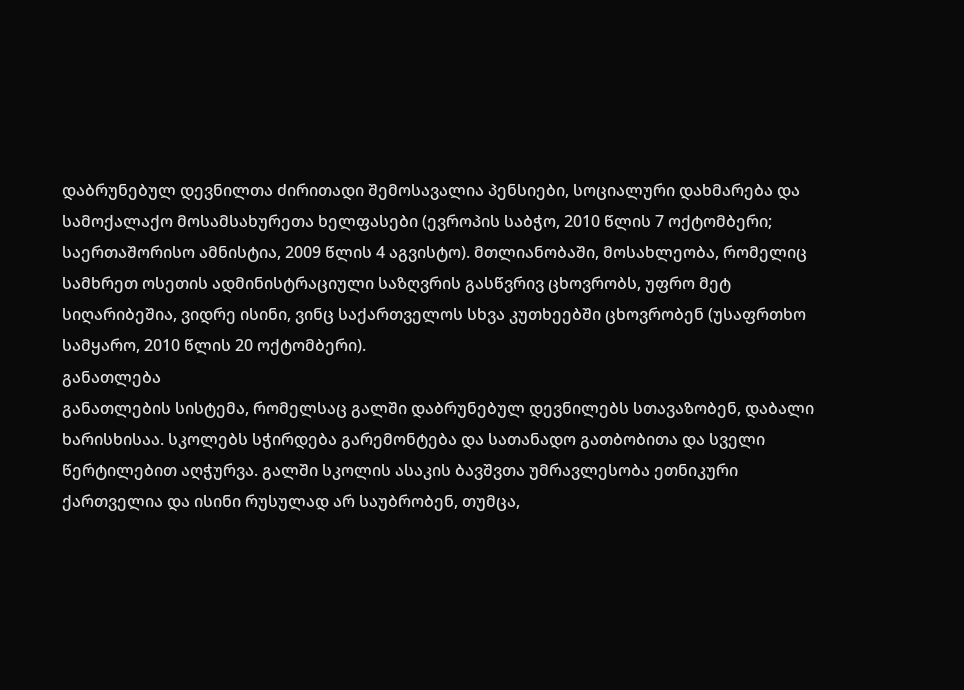დაბრუნებულ დევნილთა ძირითადი შემოსავალია პენსიები, სოციალური დახმარება და სამოქალაქო მოსამსახურეთა ხელფასები (ევროპის საბჭო, 2010 წლის 7 ოქტომბერი; საერთაშორისო ამნისტია, 2009 წლის 4 აგვისტო). მთლიანობაში, მოსახლეობა, რომელიც სამხრეთ ოსეთის ადმინისტრაციული საზღვრის გასწვრივ ცხოვრობს, უფრო მეტ სიღარიბეშია, ვიდრე ისინი, ვინც საქართველოს სხვა კუთხეებში ცხოვრობენ (უსაფრთხო სამყარო, 2010 წლის 20 ოქტომბერი).
განათლება
განათლების სისტემა, რომელსაც გალში დაბრუნებულ დევნილებს სთავაზობენ, დაბალი ხარისხისაა. სკოლებს სჭირდება გარემონტება და სათანადო გათბობითა და სველი წერტილებით აღჭურვა. გალში სკოლის ასაკის ბავშვთა უმრავლესობა ეთნიკური ქართველია და ისინი რუსულად არ საუბრობენ, თუმცა,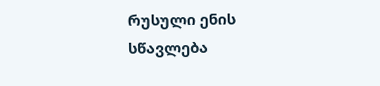რუსული ენის სწავლება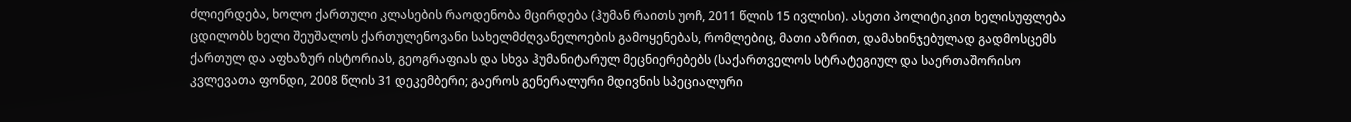ძლიერდება, ხოლო ქართული კლასების რაოდენობა მცირდება (ჰუმან რაითს უოჩ, 2011 წლის 15 ივლისი). ასეთი პოლიტიკით ხელისუფლება ცდილობს ხელი შეუშალოს ქართულენოვანი სახელმძღვანელოების გამოყენებას, რომლებიც, მათი აზრით, დამახინჯებულად გადმოსცემს ქართულ და აფხაზურ ისტორიას, გეოგრაფიას და სხვა ჰუმანიტარულ მეცნიერებებს (საქართველოს სტრატეგიულ და საერთაშორისო კვლევათა ფონდი, 2008 წლის 31 დეკემბერი; გაეროს გენერალური მდივნის სპეციალური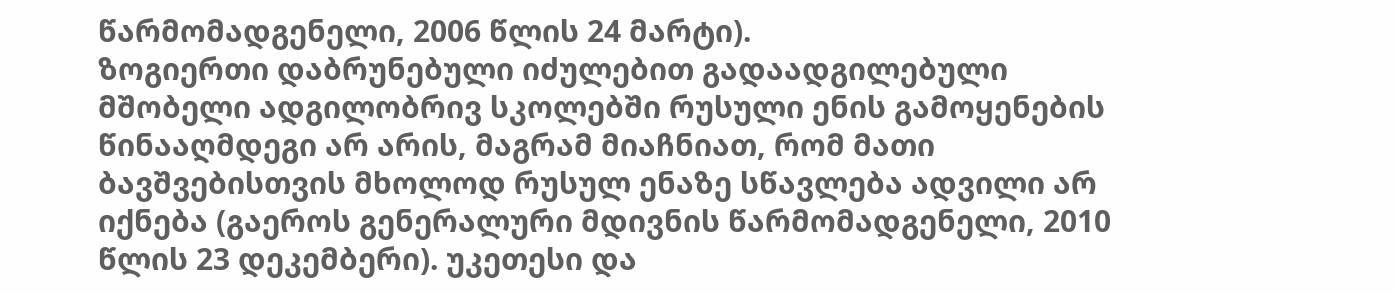წარმომადგენელი, 2006 წლის 24 მარტი).
ზოგიერთი დაბრუნებული იძულებით გადაადგილებული მშობელი ადგილობრივ სკოლებში რუსული ენის გამოყენების წინააღმდეგი არ არის, მაგრამ მიაჩნიათ, რომ მათი ბავშვებისთვის მხოლოდ რუსულ ენაზე სწავლება ადვილი არ იქნება (გაეროს გენერალური მდივნის წარმომადგენელი, 2010 წლის 23 დეკემბერი). უკეთესი და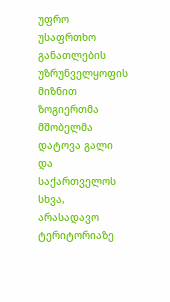უფრო უსაფრთხო განათლების უზრუნველყოფის მიზნით ზოგიერთმა მშობელმა დატოვა გალი და საქართველოს სხვა, არასადავო ტერიტორიაზე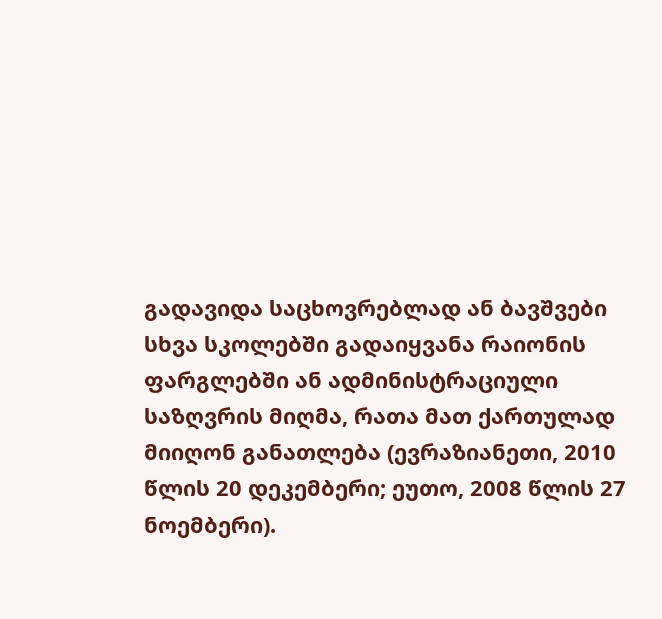გადავიდა საცხოვრებლად ან ბავშვები სხვა სკოლებში გადაიყვანა რაიონის ფარგლებში ან ადმინისტრაციული საზღვრის მიღმა, რათა მათ ქართულად მიიღონ განათლება (ევრაზიანეთი, 2010 წლის 20 დეკემბერი; ეუთო, 2008 წლის 27 ნოემბერი).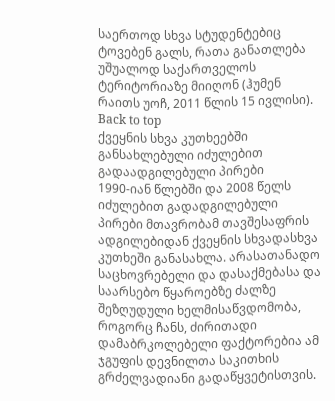საერთოდ სხვა სტუდენტებიც ტოვებენ გალს, რათა განათლება უშუალოდ საქართველოს ტერიტორიაზე მიიღონ (ჰუმენ რაითს უოჩ, 2011 წლის 15 ივლისი).
Back to top
ქვეყნის სხვა კუთხეებში განსახლებული იძულებით გადაადგილებული პირები
1990-იან წლებში და 2008 წელს იძულებით გადადგილებული პირები მთავრობამ თავშესაფრის ადგილებიდან ქვეყნის სხვადასხვა კუთხეში განასახლა. არასათანადო საცხოვრებელი და დასაქმებასა და საარსებო წყაროებზე ძალზე შეზღუდული ხელმისაწვდომობა, როგორც ჩანს, ძირითადი დამაბრკოლებელი ფაქტორებია ამ ჯგუფის დევნილთა საკითხის გრძელვადიანი გადაწყვეტისთვის.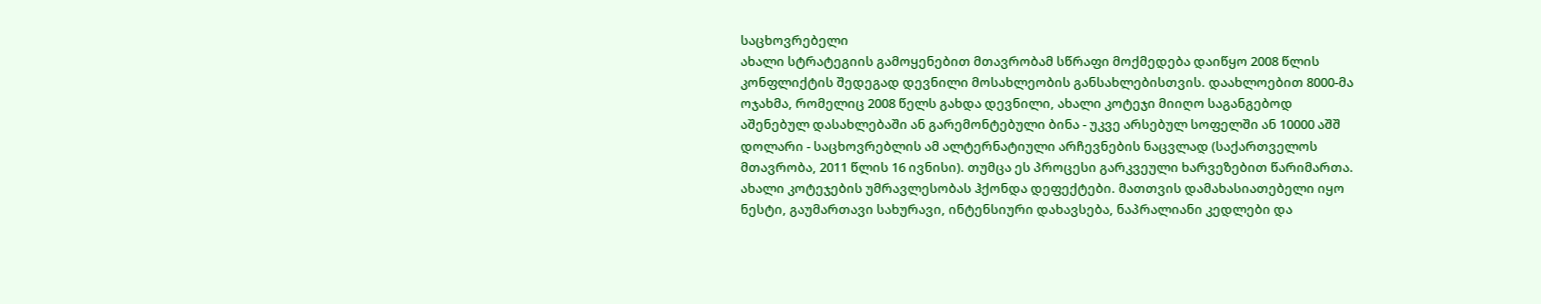საცხოვრებელი
ახალი სტრატეგიის გამოყენებით მთავრობამ სწრაფი მოქმედება დაიწყო 2008 წლის კონფლიქტის შედეგად დევნილი მოსახლეობის განსახლებისთვის. დაახლოებით 8000-მა ოჯახმა, რომელიც 2008 წელს გახდა დევნილი, ახალი კოტეჯი მიიღო საგანგებოდ აშენებულ დასახლებაში ან გარემონტებული ბინა - უკვე არსებულ სოფელში ან 10000 აშშ დოლარი - საცხოვრებლის ამ ალტერნატიული არჩევნების ნაცვლად (საქართველოს მთავრობა, 2011 წლის 16 ივნისი). თუმცა ეს პროცესი გარკვეული ხარვეზებით წარიმართა. ახალი კოტეჯების უმრავლესობას ჰქონდა დეფექტები. მათთვის დამახასიათებელი იყო ნესტი, გაუმართავი სახურავი, ინტენსიური დახავსება, ნაპრალიანი კედლები და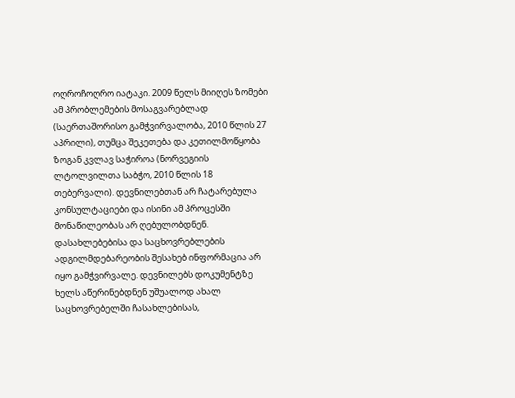ოღროჩოღრო იატაკი. 2009 წელს მიიღეს ზომები ამ პრობლემების მოსაგვარებლად (საერთაშორისო გამჭვირვალობა, 2010 წლის 27 აპრილი), თუმცა შეკეთება და კეთილმოწყობა ზოგან კვლავ საჭიროა (ნორვეგიის ლტოლვილთა საბჭო, 2010 წლის 18 თებერვალი). დევნილებთან არ ჩატარებულა კონსულტაციები და ისინი ამ პროცესში მონაწილეობას არ ღებულობდნენ. დასახლებებისა და საცხოვრებლების ადგილმდებარეობის შესახებ ინფორმაცია არ იყო გამჭვირვალე. დევნილებს დოკუმენტზე ხელს აწერინებდნენ უშუალოდ ახალ საცხოვრებელში ჩასახლებისას,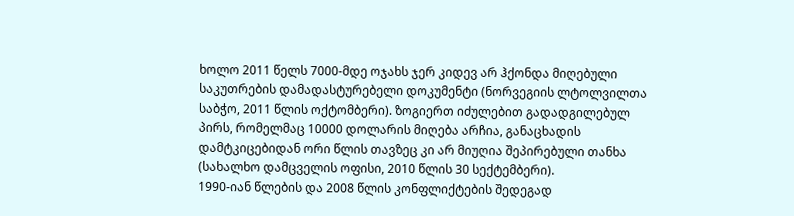ხოლო 2011 წელს 7000-მდე ოჯახს ჯერ კიდევ არ ჰქონდა მიღებული საკუთრების დამადასტურებელი დოკუმენტი (ნორვეგიის ლტოლვილთა საბჭო, 2011 წლის ოქტომბერი). ზოგიერთ იძულებით გადადგილებულ პირს, რომელმაც 10000 დოლარის მიღება არჩია, განაცხადის დამტკიცებიდან ორი წლის თავზეც კი არ მიუღია შეპირებული თანხა (სახალხო დამცველის ოფისი, 2010 წლის 30 სექტემბერი).
1990-იან წლების და 2008 წლის კონფლიქტების შედეგად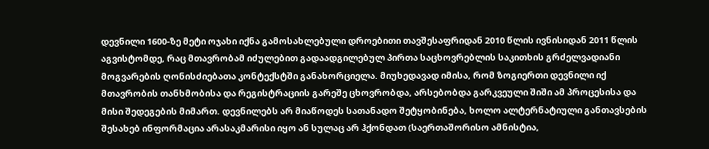დევნილი 1600-ზე მეტი ოჯახი იქნა გამოსახლებული დროებითი თავშესაფრიდან 2010 წლის ივნისიდან 2011 წლის აგვისტომდე, რაც მთავრობამ იძულებით გადაადგილებულ პირთა საცხოვრებლის საკითხის გრძელვადიანი მოგვარების ღონისძიებათა კონტექსტში განახორციელა. მიუხედავად იმისა, რომ ზოგიერთი დევნილი იქ მთავრობის თანხმობისა და რეგისტრაციის გარეშე ცხოვრობდა, არსებობდა გარკვეული შიში ამ პროცესისა და მისი შედეგების მიმართ. დევნილებს არ მიაწოდეს სათანადო შეტყობინება, ხოლო ალტერნატიული განთავსების შესახებ ინფორმაცია არასაკმარისი იყო ან სულაც არ ჰქონდათ (საერთაშორისო ამნისტია,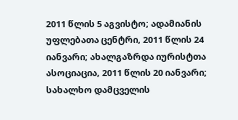2011 წლის 5 აგვისტო; ადამიანის უფლებათა ცენტრი, 2011 წლის 24 იანვარი; ახალგაზრდა იურისტთა ასოციაცია, 2011 წლის 20 იანვარი; სახალხო დამცველის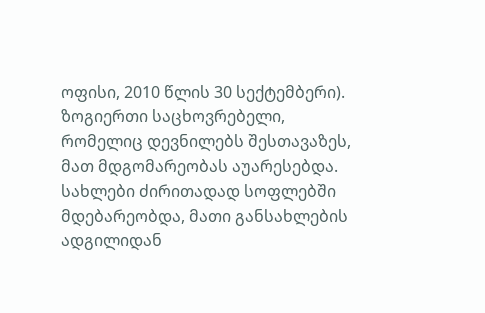ოფისი, 2010 წლის 30 სექტემბერი). ზოგიერთი საცხოვრებელი, რომელიც დევნილებს შესთავაზეს, მათ მდგომარეობას აუარესებდა. სახლები ძირითადად სოფლებში მდებარეობდა, მათი განსახლების ადგილიდან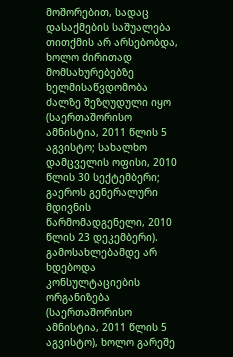მოშორებით, სადაც დასაქმების საშუალება თითქმის არ არსებობდა, ხოლო ძირითად მომსახურებებზე ხელმისაწვდომობა ძალზე შეზღუდული იყო (საერთაშორისო ამნისტია, 2011 წლის 5 აგვისტო; სახალხო დამცველის ოფისი, 2010 წლის 30 სექტემბერი; გაეროს გენერალური მდივნის წარმომადგენელი, 2010 წლის 23 დეკემბერი). გამოსახლებამდე არ ხდებოდა კონსულტაციების ორგანიზება (საერთაშორისო ამნისტია, 2011 წლის 5 აგვისტო), ხოლო გარეშე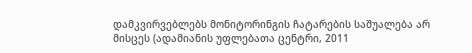დამკვირვებლებს მონიტორინგის ჩატარების საშუალება არ მისცეს (ადამიანის უფლებათა ცენტრი, 2011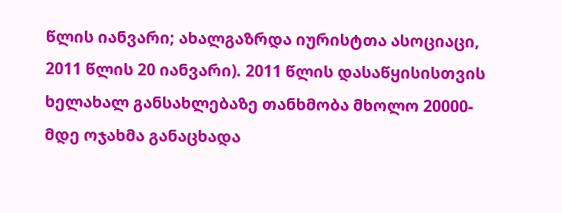წლის იანვარი; ახალგაზრდა იურისტთა ასოციაცი, 2011 წლის 20 იანვარი). 2011 წლის დასაწყისისთვის ხელახალ განსახლებაზე თანხმობა მხოლო 20000-მდე ოჯახმა განაცხადა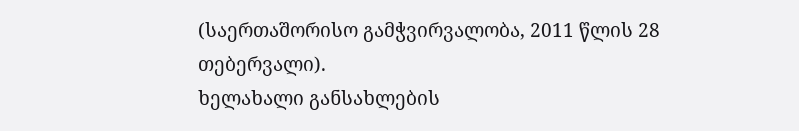(საერთაშორისო გამჭვირვალობა, 2011 წლის 28 თებერვალი).
ხელახალი განსახლების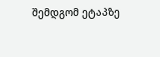შემდგომ ეტაპზე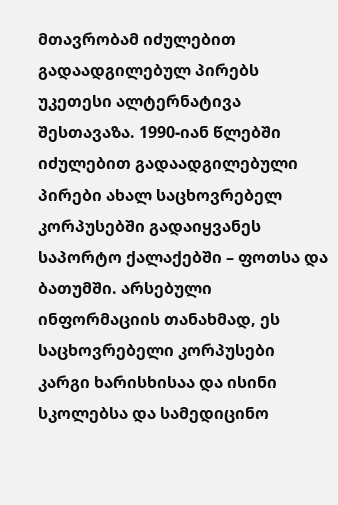მთავრობამ იძულებით გადაადგილებულ პირებს უკეთესი ალტერნატივა შესთავაზა. 1990-იან წლებში იძულებით გადაადგილებული პირები ახალ საცხოვრებელ კორპუსებში გადაიყვანეს საპორტო ქალაქებში – ფოთსა და ბათუმში. არსებული ინფორმაციის თანახმად, ეს საცხოვრებელი კორპუსები კარგი ხარისხისაა და ისინი სკოლებსა და სამედიცინო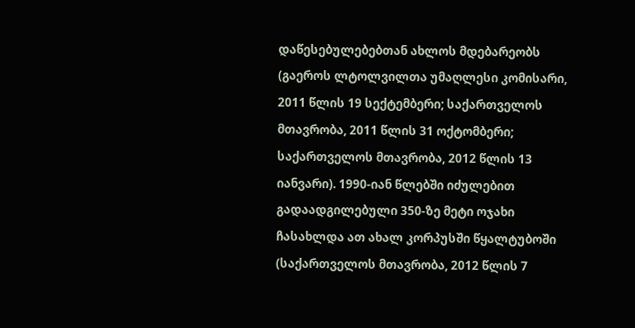დაწესებულებებთან ახლოს მდებარეობს (გაეროს ლტოლვილთა უმაღლესი კომისარი, 2011 წლის 19 სექტემბერი; საქართველოს მთავრობა, 2011 წლის 31 ოქტომბერი; საქართველოს მთავრობა, 2012 წლის 13 იანვარი). 1990-იან წლებში იძულებით გადაადგილებული 350-ზე მეტი ოჯახი ჩასახლდა ათ ახალ კორპუსში წყალტუბოში (საქართველოს მთავრობა, 2012 წლის 7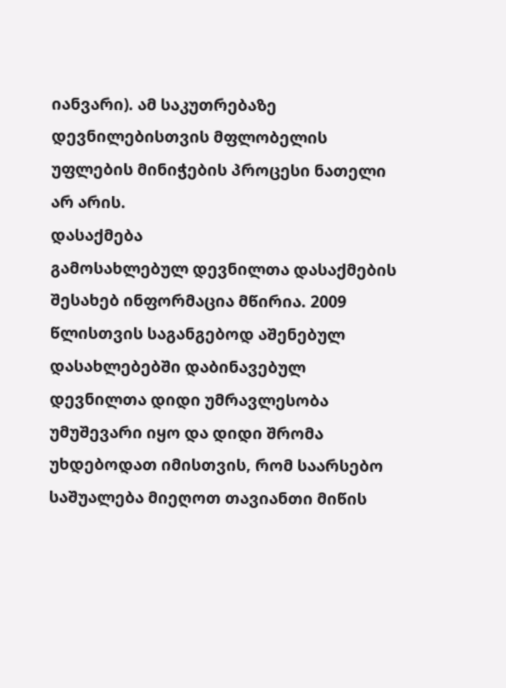იანვარი). ამ საკუთრებაზე დევნილებისთვის მფლობელის უფლების მინიჭების პროცესი ნათელი არ არის.
დასაქმება
გამოსახლებულ დევნილთა დასაქმების შესახებ ინფორმაცია მწირია. 2009 წლისთვის საგანგებოდ აშენებულ დასახლებებში დაბინავებულ დევნილთა დიდი უმრავლესობა უმუშევარი იყო და დიდი შრომა უხდებოდათ იმისთვის, რომ საარსებო საშუალება მიეღოთ თავიანთი მიწის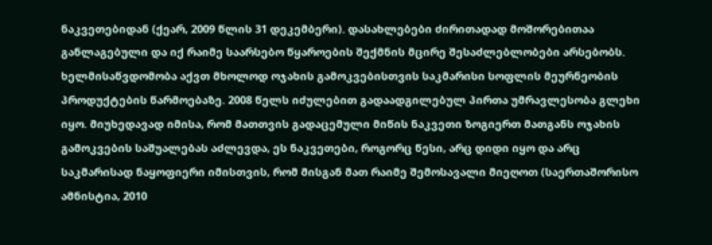ნაკვეთებიდან (ქეარ, 2009 წლის 31 დეკემბერი). დასახლებები ძირითადად მოშორებითაა განლაგებული და იქ რაიმე საარსებო წყაროების შექმნის მცირე შესაძლებლობები არსებობს. ხელმისაწვდომობა აქვთ მხოლოდ ოჯახის გამოკვებისთვის საკმარისი სოფლის მეურნეობის პროდუქტების წარმოებაზე. 2008 წელს იძულებით გადაადგილებულ პირთა უმრავლესობა გლეხი იყო. მიუხედავად იმისა, რომ მათთვის გადაცემული მიწის ნაკვეთი ზოგიერთ მათგანს ოჯახის გამოკვების საშუალებას აძლევდა, ეს ნაკვეთები, როგორც წესი, არც დიდი იყო და არც საკმარისად ნაყოფიერი იმისთვის, რომ მისგან მათ რაიმე შემოსავალი მიეღოთ (საერთაშორისო ამნისტია, 2010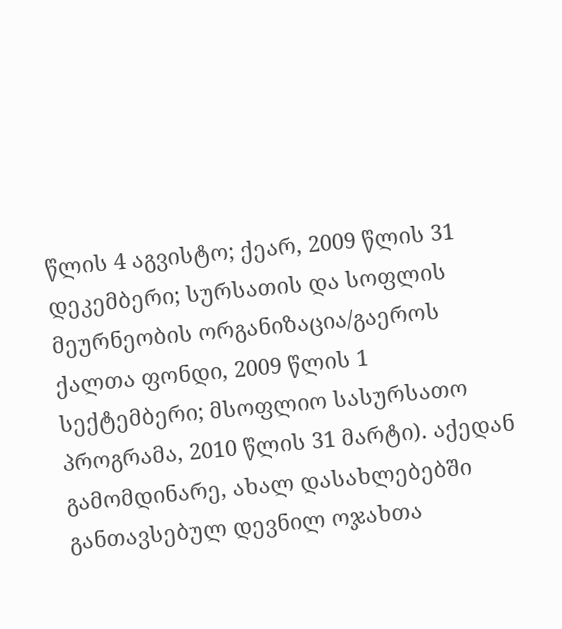წლის 4 აგვისტო; ქეარ, 2009 წლის 31 დეკემბერი; სურსათის და სოფლის მეურნეობის ორგანიზაცია/გაეროს ქალთა ფონდი, 2009 წლის 1 სექტემბერი; მსოფლიო სასურსათო პროგრამა, 2010 წლის 31 მარტი). აქედან გამომდინარე, ახალ დასახლებებში განთავსებულ დევნილ ოჯახთა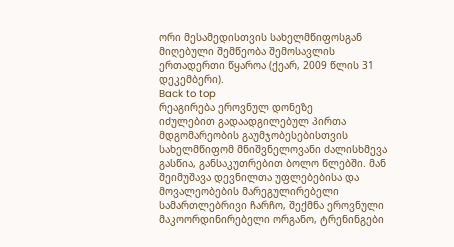ორი მესამედისთვის სახელმწიფოსგან მიღებული შემწეობა შემოსავლის ერთადერთი წყაროა (ქეარ, 2009 წლის 31 დეკემბერი).
Back to top
რეაგირება ეროვნულ დონეზე
იძულებით გადაადგილებულ პირთა მდგომარეობის გაუმჯობესებისთვის სახელმწიფომ მნიშვნელოვანი ძალისხმევა გასწია, განსაკუთრებით ბოლო წლებში. მან შეიმუშავა დევნილთა უფლებებისა და მოვალეობების მარეგულირებელი სამართლებრივი ჩარჩო, შექმნა ეროვნული მაკოორდინირებელი ორგანო, ტრენინგები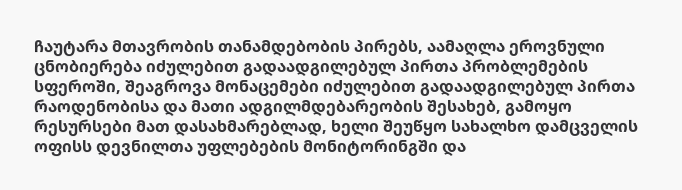ჩაუტარა მთავრობის თანამდებობის პირებს, აამაღლა ეროვნული ცნობიერება იძულებით გადაადგილებულ პირთა პრობლემების სფეროში, შეაგროვა მონაცემები იძულებით გადაადგილებულ პირთა რაოდენობისა და მათი ადგილმდებარეობის შესახებ, გამოყო რესურსები მათ დასახმარებლად, ხელი შეუწყო სახალხო დამცველის ოფისს დევნილთა უფლებების მონიტორინგში და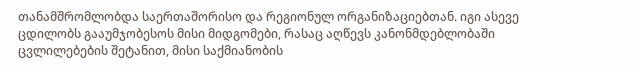თანამშრომლობდა საერთაშორისო და რეგიონულ ორგანიზაციებთან. იგი ასევე ცდილობს გააუმჯობესოს მისი მიდგომები, რასაც აღწევს კანონმდებლობაში ცვლილებების შეტანით, მისი საქმიანობის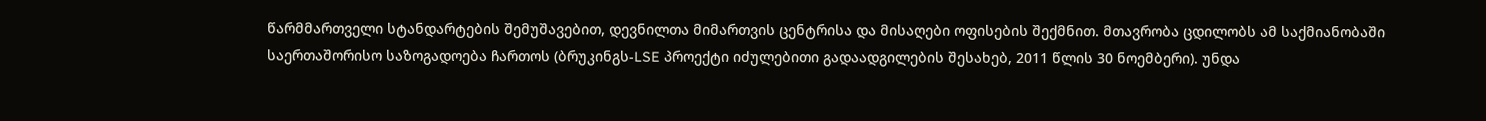წარმმართველი სტანდარტების შემუშავებით, დევნილთა მიმართვის ცენტრისა და მისაღები ოფისების შექმნით. მთავრობა ცდილობს ამ საქმიანობაში საერთაშორისო საზოგადოება ჩართოს (ბრუკინგს-LSE პროექტი იძულებითი გადაადგილების შესახებ, 2011 წლის 30 ნოემბერი). უნდა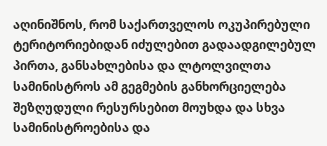აღინიშნოს, რომ საქართველოს ოკუპირებული ტერიტორიებიდან იძულებით გადაადგილებულ პირთა, განსახლებისა და ლტოლვილთა სამინისტროს ამ გეგმების განხორციელება შეზღუდული რესურსებით მოუხდა და სხვა სამინისტროებისა და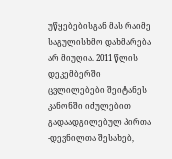უწყებებისგან მას რაიმე საგულისხმო დახმარება არ მიუღია. 2011 წლის დეკემბერში ცვლილებები შეიტანეს კანონში იძულებით გადაადგილებულ პირთა -დევნილთა შესახებ,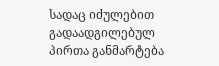სადაც იძულებით გადაადგილებულ პირთა განმარტება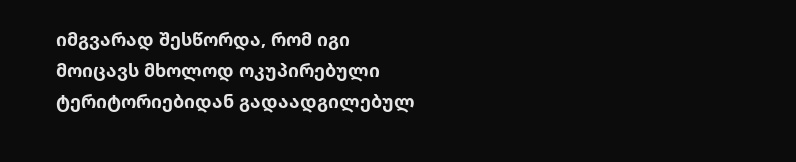იმგვარად შესწორდა, რომ იგი მოიცავს მხოლოდ ოკუპირებული ტერიტორიებიდან გადაადგილებულ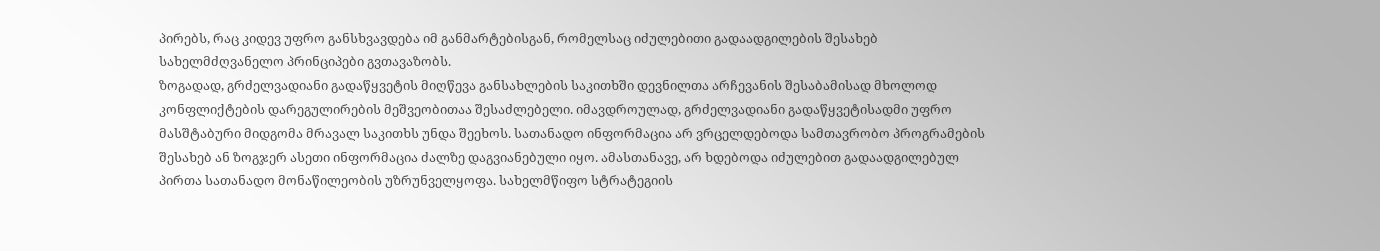პირებს, რაც კიდევ უფრო განსხვავდება იმ განმარტებისგან, რომელსაც იძულებითი გადაადგილების შესახებ სახელმძღვანელო პრინციპები გვთავაზობს.
ზოგადად, გრძელვადიანი გადაწყვეტის მიღწევა განსახლების საკითხში დევნილთა არჩევანის შესაბამისად მხოლოდ კონფლიქტების დარეგულირების მეშვეობითაა შესაძლებელი. იმავდროულად, გრძელვადიანი გადაწყვეტისადმი უფრო მასშტაბური მიდგომა მრავალ საკითხს უნდა შეეხოს. სათანადო ინფორმაცია არ ვრცელდებოდა სამთავრობო პროგრამების შესახებ ან ზოგჯერ ასეთი ინფორმაცია ძალზე დაგვიანებული იყო. ამასთანავე, არ ხდებოდა იძულებით გადაადგილებულ პირთა სათანადო მონაწილეობის უზრუნველყოფა. სახელმწიფო სტრატეგიის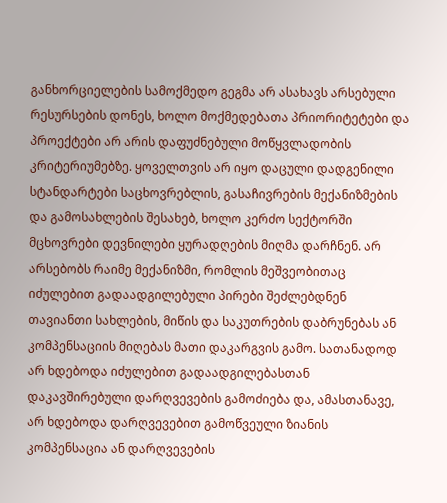განხორციელების სამოქმედო გეგმა არ ასახავს არსებული რესურსების დონეს, ხოლო მოქმედებათა პრიორიტეტები და პროექტები არ არის დაფუძნებული მოწყვლადობის კრიტერიუმებზე. ყოველთვის არ იყო დაცული დადგენილი სტანდარტები საცხოვრებლის, გასაჩივრების მექანიზმების და გამოსახლების შესახებ, ხოლო კერძო სექტორში მცხოვრები დევნილები ყურადღების მიღმა დარჩნენ. არ არსებობს რაიმე მექანიზმი, რომლის მეშვეობითაც იძულებით გადაადგილებული პირები შეძლებდნენ თავიანთი სახლების, მიწის და საკუთრების დაბრუნებას ან კომპენსაციის მიღებას მათი დაკარგვის გამო. სათანადოდ არ ხდებოდა იძულებით გადაადგილებასთან დაკავშირებული დარღვევების გამოძიება და, ამასთანავე, არ ხდებოდა დარღვევებით გამოწვეული ზიანის კომპენსაცია ან დარღვევების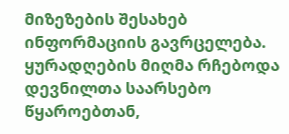მიზეზების შესახებ ინფორმაციის გავრცელება. ყურადღების მიღმა რჩებოდა დევნილთა საარსებო წყაროებთან,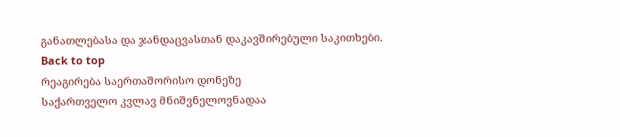განათლებასა და ჯანდაცვასთან დაკავშირებული საკითხები.
Back to top
რეაგირება საერთაშორისო დონეზე
საქართველო კვლავ მნიშვნელოვნადაა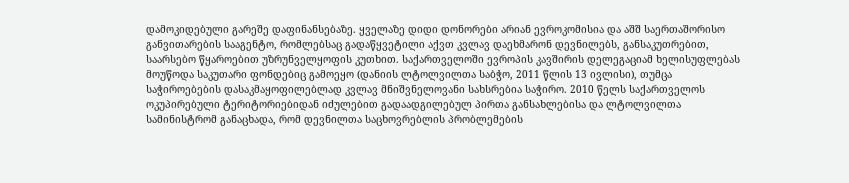დამოკიდებული გარეშე დაფინანსებაზე. ყველაზე დიდი დონორები არიან ევროკომისია და აშშ საერთაშორისო განვითარების სააგენტო, რომლებსაც გადაწყვეტილი აქვთ კვლავ დაეხმარონ დევნილებს, განსაკუთრებით, საარსებო წყაროებით უზრუნველყოფის კუთხით. საქართველოში ევროპის კავშირის დელეგაციამ ხელისუფლებას მოუწოდა საკუთარი ფონდებიც გამოეყო (დანიის ლტოლვილთა საბჭო, 2011 წლის 13 ივლისი), თუმცა საჭიროებების დასაკმაყოფილებლად კვლავ მნიშვნელოვანი სახსრებია საჭირო. 2010 წელს საქართველოს ოკუპირებული ტერიტორიებიდან იძულებით გადაადგილებულ პირთა განსახლებისა და ლტოლვილთა სამინისტრომ განაცხადა, რომ დევნილთა საცხოვრებლის პრობლემების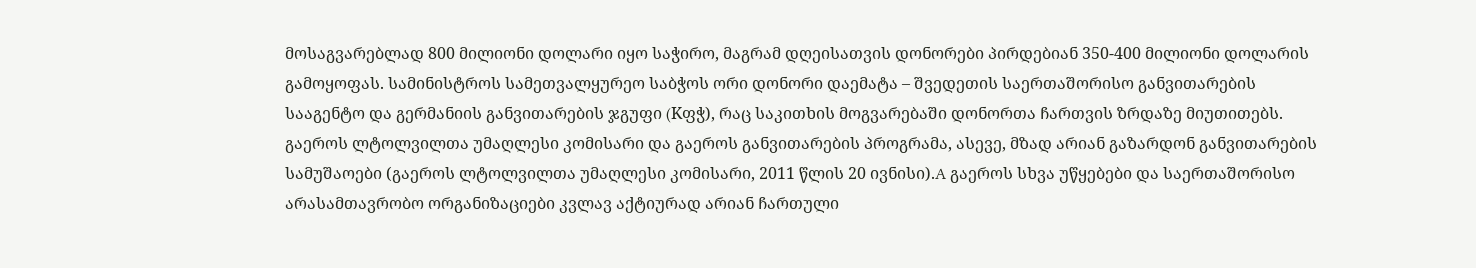მოსაგვარებლად 800 მილიონი დოლარი იყო საჭირო, მაგრამ დღეისათვის დონორები პირდებიან 350-400 მილიონი დოლარის გამოყოფას. სამინისტროს სამეთვალყურეო საბჭოს ორი დონორი დაემატა – შვედეთის საერთაშორისო განვითარების სააგენტო და გერმანიის განვითარების ჯგუფი (Kფჭ), რაც საკითხის მოგვარებაში დონორთა ჩართვის ზრდაზე მიუთითებს. გაეროს ლტოლვილთა უმაღლესი კომისარი და გაეროს განვითარების პროგრამა, ასევე, მზად არიან გაზარდონ განვითარების სამუშაოები (გაეროს ლტოლვილთა უმაღლესი კომისარი, 2011 წლის 20 ივნისი).A გაეროს სხვა უწყებები და საერთაშორისო არასამთავრობო ორგანიზაციები კვლავ აქტიურად არიან ჩართული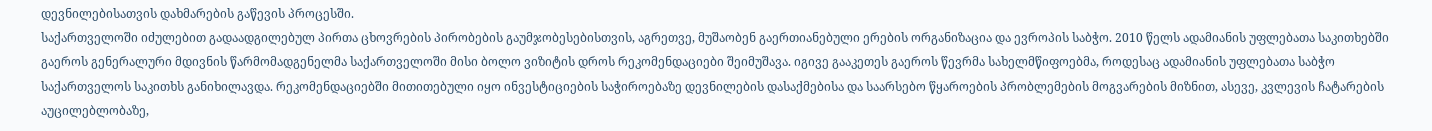დევნილებისათვის დახმარების გაწევის პროცესში.
საქართველოში იძულებით გადაადგილებულ პირთა ცხოვრების პირობების გაუმჯობესებისთვის, აგრეთვე, მუშაობენ გაერთიანებული ერების ორგანიზაცია და ევროპის საბჭო. 2010 წელს ადამიანის უფლებათა საკითხებში გაეროს გენერალური მდივნის წარმომადგენელმა საქართველოში მისი ბოლო ვიზიტის დროს რეკომენდაციები შეიმუშავა. იგივე გააკეთეს გაეროს წევრმა სახელმწიფოებმა, როდესაც ადამიანის უფლებათა საბჭო საქართველოს საკითხს განიხილავდა. რეკომენდაციებში მითითებული იყო ინვესტიციების საჭიროებაზე დევნილების დასაქმებისა და საარსებო წყაროების პრობლემების მოგვარების მიზნით, ასევე, კვლევის ჩატარების აუცილებლობაზე,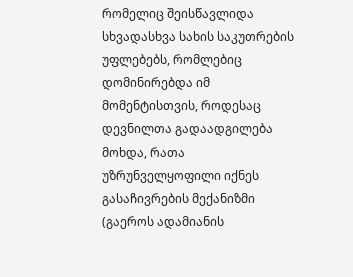რომელიც შეისწავლიდა სხვადასხვა სახის საკუთრების უფლებებს, რომლებიც დომინირებდა იმ მომენტისთვის, როდესაც დევნილთა გადაადგილება მოხდა, რათა უზრუნველყოფილი იქნეს გასაჩივრების მექანიზმი (გაეროს ადამიანის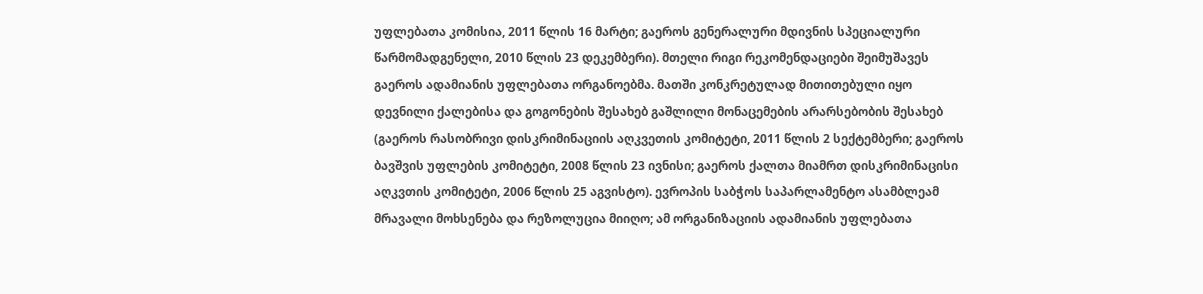უფლებათა კომისია, 2011 წლის 16 მარტი; გაეროს გენერალური მდივნის სპეციალური წარმომადგენელი, 2010 წლის 23 დეკემბერი). მთელი რიგი რეკომენდაციები შეიმუშავეს გაეროს ადამიანის უფლებათა ორგანოებმა. მათში კონკრეტულად მითითებული იყო დევნილი ქალებისა და გოგონების შესახებ გაშლილი მონაცემების არარსებობის შესახებ (გაეროს რასობრივი დისკრიმინაციის აღკვეთის კომიტეტი, 2011 წლის 2 სექტემბერი; გაეროს ბავშვის უფლების კომიტეტი, 2008 წლის 23 ივნისი; გაეროს ქალთა მიამრთ დისკრიმინაცისი აღკვთის კომიტეტი, 2006 წლის 25 აგვისტო). ევროპის საბჭოს საპარლამენტო ასამბლეამ მრავალი მოხსენება და რეზოლუცია მიიღო; ამ ორგანიზაციის ადამიანის უფლებათა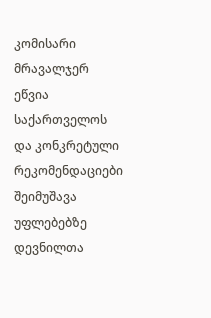კომისარი მრავალჯერ ეწვია საქართველოს და კონკრეტული რეკომენდაციები შეიმუშავა უფლებებზე დევნილთა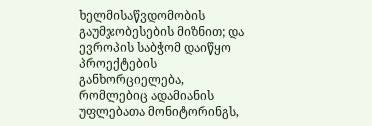ხელმისაწვდომობის გაუმჯობესების მიზნით; და ევროპის საბჭომ დაიწყო პროექტების განხორციელება, რომლებიც ადამიანის უფლებათა მონიტორინგს,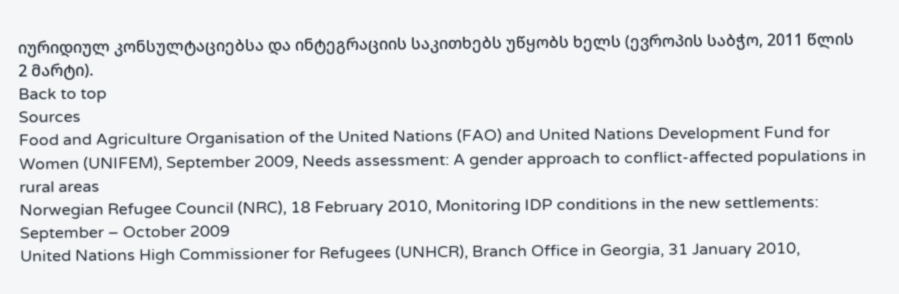იურიდიულ კონსულტაციებსა და ინტეგრაციის საკითხებს უწყობს ხელს (ევროპის საბჭო, 2011 წლის 2 მარტი).
Back to top
Sources
Food and Agriculture Organisation of the United Nations (FAO) and United Nations Development Fund for Women (UNIFEM), September 2009, Needs assessment: A gender approach to conflict-affected populations in rural areas
Norwegian Refugee Council (NRC), 18 February 2010, Monitoring IDP conditions in the new settlements: September – October 2009
United Nations High Commissioner for Refugees (UNHCR), Branch Office in Georgia, 31 January 2010,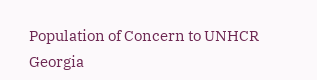Population of Concern to UNHCR Georgia